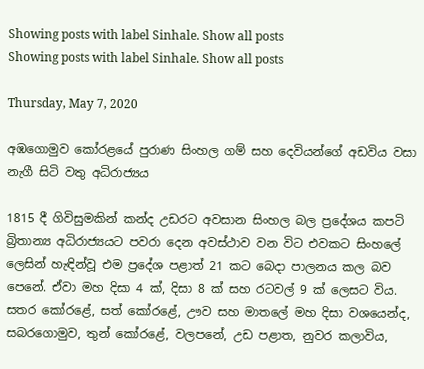Showing posts with label Sinhale. Show all posts
Showing posts with label Sinhale. Show all posts

Thursday, May 7, 2020

අඹගොමුව කෝරළයේ පුරාණ සිංහල ගම් සහ දෙවියන්ගේ අඩවිය වසා නැගී සිටි වතු අධිරාජ්‍යය

1815 දී ගිවිසුමකින් කන්ද උඩරට අවසාන සිංහල බල ප්‍රදේශය කපටි බ්‍රිතාන්‍ය අධිරාජ්‍යයට පවරා දෙන අවස්ථාව වන විට එවකට සිංහලේ ලෙසින් හැඳින්වූ එම ප්‍රදේශ පළාත් 21 කට බෙදා පාලනය කල බව පෙනේ. ඒවා මහ දිසා 4 ක්, දිසා 8 ක් සහ රටවල් 9 ක් ලෙසට විය. සතර කෝරළේ, සත් කෝරළේ, ඌව සහ මාතලේ මහ දිසා වශයෙන්ද, සබරගොමුව, තුන් කෝරළේ, වලපනේ, උඩ පළාත, නුවර කලාවිය,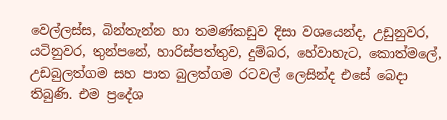වෙල්ලස්ස, බින්තැන්න හා තමණ්කඩුව දිසා වශයෙන්ද, උඩුනුවර, යටිනුවර, තුන්පනේ, හාරිස්පත්තුව, දුම්බර, හේවාහැට, කොත්මලේ, උඩබුලත්ගම සහ පාත බුලත්ගම රටවල් ලෙසින්ද එසේ බෙදා තිබුණි. එම ප්‍රදේශ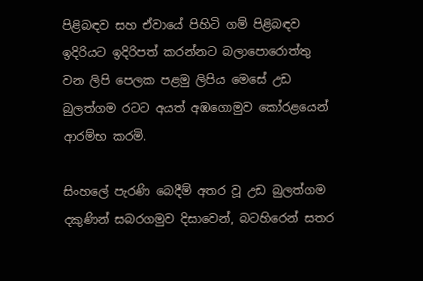පිළිබඳව සහ ඒවායේ පිහිටි ගම් පිළිබඳව ඉදිරියට ඉදිරිපත් කරන්නට බලාපොරොත්තු වන ලිපි පෙලක පළමු ලිපිය මෙසේ උඩ බුලත්ගම රටට අයත් අඹගොමුව කෝරළයෙන් ආරම්භ කරමි.

සිංහලේ පැරණි බෙදීම් අතර වූ උඩ බුලත්ගම දකුණින් සබරගමුව දිසාවෙන්, බටහිරෙන් සතර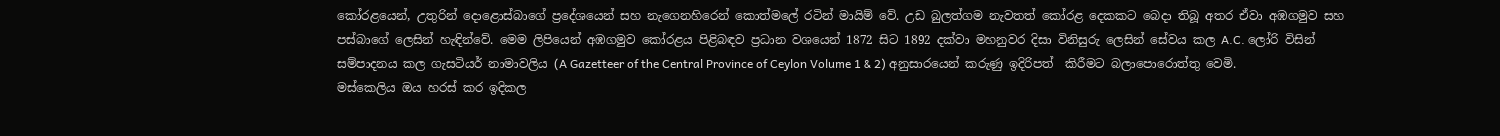කෝරළයෙන්, උතුරින් දොළොස්බාගේ ප්‍රදේශයෙන් සහ නැගෙනහිරෙන් කොත්මලේ රටින් මායිම් වේ. උඩ බුලත්ගම නැවතත් කෝරළ දෙකකට බෙදා තිබූ අතර ඒවා අඹගමුව සහ පස්බාගේ ලෙසින් හැඳින්වේ. මෙම ලිපියෙන් අඹගමුව කෝරළය පිළිබඳව ප්‍රධාන වශයෙන් 1872 සිට 1892 දක්වා මහනුවර දිසා විනිසුරු ලෙසින් සේවය කල A.C. ලෝරි විසින් සම්පාදනය කල ගැසටියර් නාමාවලිය (A Gazetteer of the Central Province of Ceylon Volume 1 & 2) අනුසාරයෙන් කරුණු ඉදිරිපත්  කිරීමට බලාපොරොත්තු වෙමි.
මස්කෙලිය ඔය හරස් කර ඉදිකල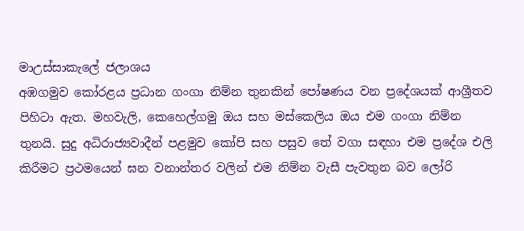මාඋස්සාකැලේ ජලාශය
අඹගමුව කෝරළය ප්‍රධාන ගංගා නිම්න තුනකින් පෝෂණය වන ප්‍රදේශයක් ආශ්‍රීතව පිහිටා ඇත. මහවැලි, කෙහෙල්ගමු ඔය සහ මස්කෙලිය ඔය එම ගංගා නිම්න තුනයි. සුදු අධිරාජ්‍යවාදීන් පළමුව කෝපි සහ පසුව තේ වගා සඳහා එම ප්‍රදේශ එලි කිරීමට ප්‍රථමයෙන් ඝන වනාන්තර වලින් එම නිම්න වැසී පැවතුන බව ලෝරි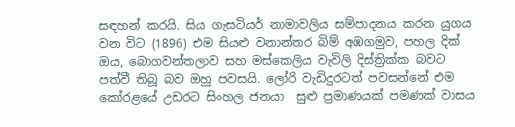සඳහන් කරයි. සිය ගැසටියර් නාමාවලිය සම්පාදනය කරන යුගය වන විට (1896) එම සියළු වනාන්තර බිම් අඹගමුව, පහල දික් ඔය, බොගවන්තලාව සහ මස්කෙලිය වැවිලි දිස්ත්‍රික්ක බවට පත්වී තිබූ බව ඔහු පවසයි. ලෝරි වැඩිදුරටත් පවසන්නේ එම කෝරළයේ උඩරට සිංහල ජනයා  සුළු ප්‍රමාණයක් පමණක් වාසය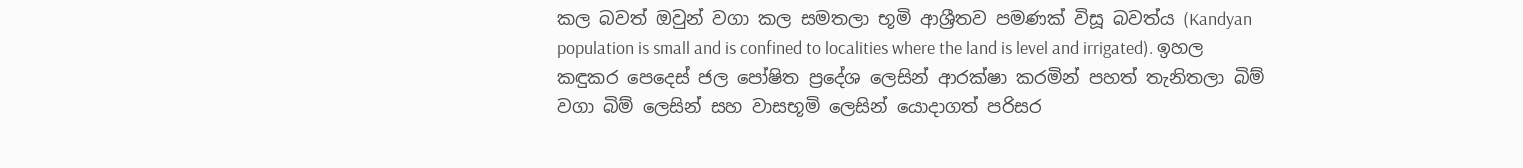කල බවත් ඔවුන් වගා කල සමතලා භූමි ආශ්‍රීතව පමණක් විසූ බවත්ය (Kandyan population is small and is confined to localities where the land is level and irrigated). ඉහල කඳුකර පෙදෙස් ජල පෝෂිත ප්‍රදේශ ලෙසින් ආරක්ෂා කරමින් පහත් තැනිතලා බිම් වගා බිම් ලෙසින් සහ වාසභූමි ලෙසින් යොදාගත් පරිසර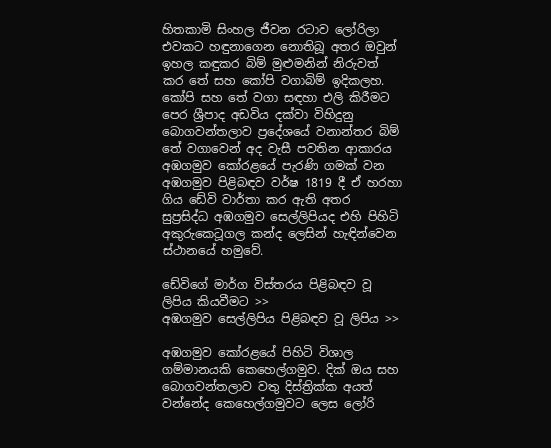හිතකාමි සිංහල ජීවන රටාව ලෝරිලා එවකට හඳුනාගෙන නොතිබූ අතර ඔවුන් ඉහල කඳුකර බිම් මුළුමනින් නිරුවත් කර තේ සහ කෝපි වගාබිම් ඉදිකලහ.
කෝපි සහ තේ වගා සඳහා එලි කිරීමට පෙර ශ්‍රීපාද අඩවිය දක්වා විහිදුනු බොගවන්තලාව ප්‍රදේශයේ වනාන්තර බිම් තේ වගාවෙන් අද වැසී පවතින ආකාරය
අඹගමුව කෝරළයේ පැරණි ගමක් වන අඹගමුව පිළිබඳව වර්ෂ 1819 දී ඒ හරහා ගිය ඩේවි වාර්තා කර ඇති අතර සුප්‍රසිද්ධ අඹගමුව සෙල්ලිපියද එහි පිහිටි අකුරුකෙටූගල කන්ද ලෙසින් හැඳින්වෙන ස්ථානයේ හමුවේ.

ඩේවිගේ මාර්ග විස්තරය පිළිබඳව වූ ලිපිය කියවීමට >>
අඹගමුව සෙල්ලිපිය පිළිබඳව වූ ලිපිය >>

අඹගමුව කෝරළයේ පිහිටි විශාල ගම්මානයකි කෙහෙල්ගමුව. දික් ඔය සහ බොගවන්තලාව වතු දිස්ත්‍රික්ක අයත් වන්නේද කෙහෙල්ගමුවට ලෙස ලෝරි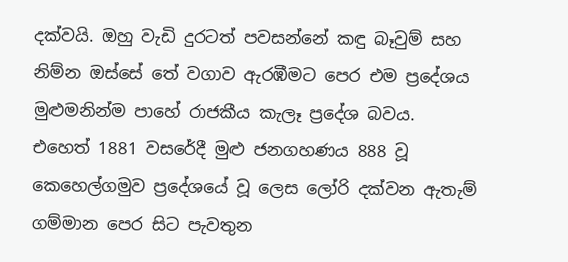දක්වයි. ඔහු වැඩි දුරටත් පවසන්නේ කඳු බෑවුම් සහ නිම්න ඔස්සේ තේ වගාව ඇරඹීමට පෙර එම ප්‍රදේශය මුළුමනින්ම පාහේ රාජකීය කැලෑ ප්‍රදේශ බවය. එහෙත් 1881 වසරේදී මුළු ජනගහණය 888 වූ කෙහෙල්ගමුව ප්‍රදේශයේ වූ ලෙස ලෝරි දක්වන ඇතැම් ගම්මාන පෙර සිට පැවතුන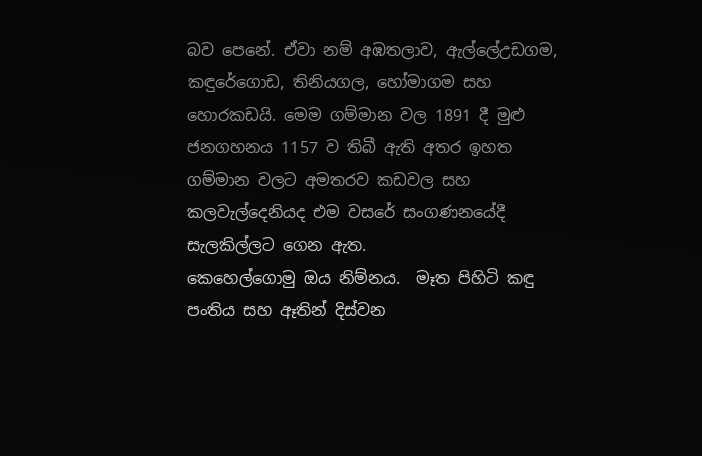බව පෙනේ. ඒවා නම් අඹතලාව, ඇල්ලේඋඩගම, කඳුරේගොඩ, තිනියගල, හෝමාගම සහ හොරකඩයි. මෙම ගම්මාන වල 1891 දී මුළු ජනගහනය 1157 ව තිබී ඇති අතර ඉහත ගම්මාන වලට අමතරව කඩවල සහ කලවැල්දෙනියද එම වසරේ සංගණනයේදී සැලකිල්ලට ගෙන ඇත.
කෙහෙල්ගොමු ඔය නිම්නය.  මෑත පිහිටි කඳු පංතිය සහ ඈතින් දිස්වන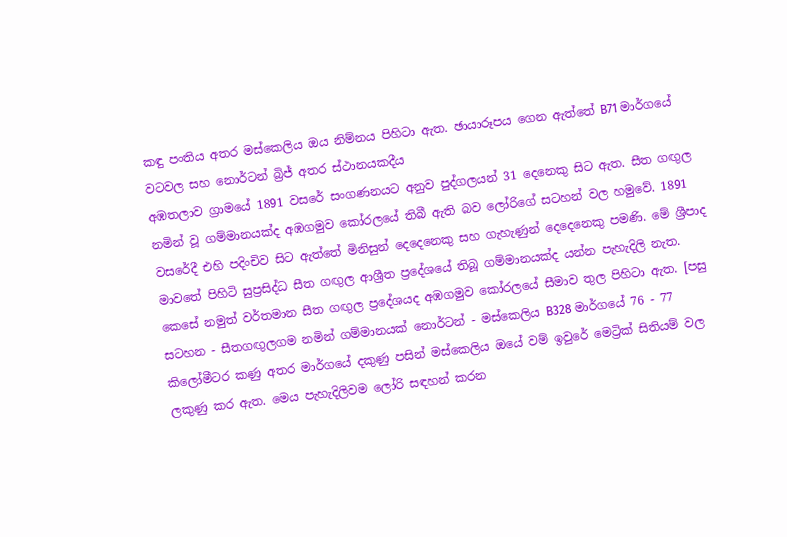කඳු පංතිය අතර මස්කෙලිය ඔය නිම්නය පිහිටා ඇත. ඡායාරූපය ගෙන ඇත්තේ B71 මාර්ගයේ වටවල සහ නොර්ටන් බ්‍රිජ් අතර ස්ථානයකදීය
අඹතලාව ග්‍රාමයේ 1891 වසරේ සංගණනයට අනුව පුද්ගලයන් 31 දෙනෙකු සිට ඇත. සීත ගඟුල නමින් වූ ගම්මානයක්ද අඹගමුව කෝරලයේ තිබී ඇති බව ලෝරිගේ සටහන් වල හමුවේ. 1891 වසරේදී එහි පදිංචිව සිට ඇත්තේ මිනිසුන් දෙදෙනෙකු සහ ගැහැණුන් දෙදෙනෙකු පමණි. මේ ශ්‍රීපාද මාවතේ පිහිටි සුප්‍රසිද්ධ සීත ගඟුල ආශ්‍රීත ප්‍රදේශයේ තිබූ ගම්මානයක්ද යන්න පැහැදිලි නැත. කෙසේ නමුත් වර්තමාන සීත ගඟුල ප්‍රදේශයද අඹගමුව කෝරලයේ සීමාව තුල පිහිටා ඇත. [පසු සටහන - සීතගඟුලගම නමින් ගම්මානයක් නොර්ටන් - මස්කෙලිය B328 මාර්ගයේ 76 - 77 කිලෝමීටර කණු අතර මාර්ගයේ දකුණු පසින් මස්කෙලිය ඔයේ වම් ඉවුරේ මෙට්‍රික් සිතියම් වල ලකුණු කර ඇත. මෙය පැහැදිලිවම ලෝරි සඳහන් කරන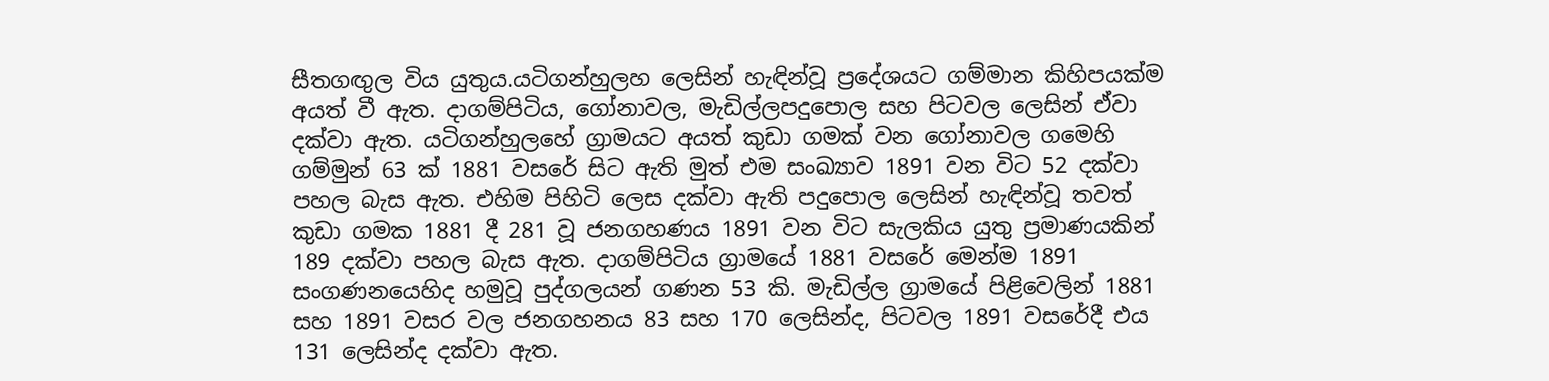සීතගඟුල විය යුතුය.යටිගන්හුලහ ලෙසින් හැඳින්වූ ප්‍රදේශයට ගම්මාන කිහිපයක්ම අයත් වී ඇත. දාගම්පිටිය, ගෝනාවල, මැඩිල්ලපදුපොල සහ පිටවල ලෙසින් ඒවා දක්වා ඇත. යටිගන්හුලහේ ග්‍රාමයට අයත් කුඩා ගමක් වන ගෝනාවල ගමෙහි ගම්මුන් 63 ක් 1881 වසරේ සිට ඇති මුත් එම සංඛ්‍යාව 1891 වන විට 52 දක්වා පහල බැස ඇත. එහිම පිහිටි ලෙස දක්වා ඇති පදුපොල ලෙසින් හැඳින්වූ තවත් කුඩා ගමක 1881 දී 281 වූ ජනගහණය 1891 වන විට සැලකිය යුතු ප්‍රමාණයකින් 189 දක්වා පහල බැස ඇත. දාගම්පිටිය ග්‍රාමයේ 1881 වසරේ මෙන්ම 1891 සංගණනයෙහිද හමුවූ පුද්ගලයන් ගණන 53 කි. මැඩිල්ල ග්‍රාමයේ පිළිවෙලින් 1881 සහ 1891 වසර වල ජනගහනය 83 සහ 170 ලෙසින්ද, පිටවල 1891 වසරේදී එය 131 ලෙසින්ද දක්වා ඇත.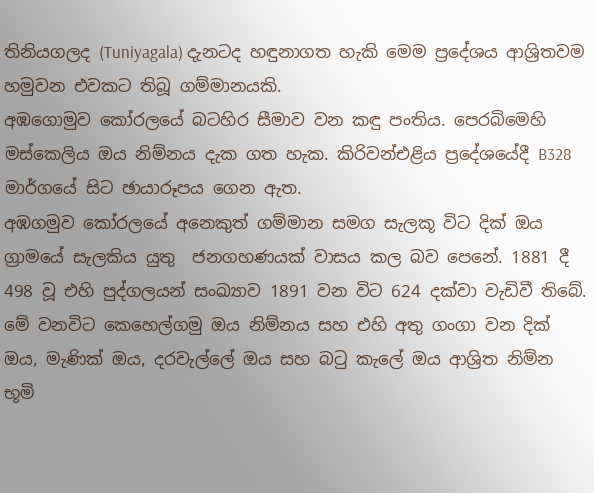තිනියගලද (Tuniyagala) දැනටද හඳුනාගත හැකි මෙම ප්‍රදේශය ආශ්‍රිතවම හමුවන එවකට තිබූ ගම්මානයකි.
අඹගොමුව කෝරලයේ බටහිර සීමාව වන කඳු පංතිය. පෙරබිමෙහි මස්කෙලිය ඔය නිම්නය දැක ගත හැක. කිරිවන්එළිය ප්‍රදේශයේදී B328  මාර්ගයේ සිට ඡායාරූපය ගෙන ඇත.
අඹගමුව කෝරලයේ අනෙකුත් ගම්මාන සමග සැලකූ විට දික් ඔය ග්‍රාමයේ සැලකිය යුතු  ජනගහණයක් වාසය කල බව පෙනේ. 1881 දී 498 වූ එහි පුද්ගලයන් සංඛ්‍යාව 1891 වන විට 624 දක්වා වැඩිවී තිබේ. මේ වනවිට කෙහෙල්ගමු ඔය නිම්නය සහ එහි අතු ගංගා වන දික් ඔය, මැණික් ඔය, දරවැල්ලේ ඔය සහ බටු කැලේ ඔය ආශ්‍රිත නිම්න භූමි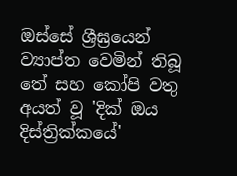ඔස්සේ ශ්‍රීඝ්‍රයෙන් ව්‍යාප්ත වෙමින් තිබූ තේ සහ කෝපි වතු අයත් වූ 'දික් ඔය දිස්ත්‍රික්කයේ'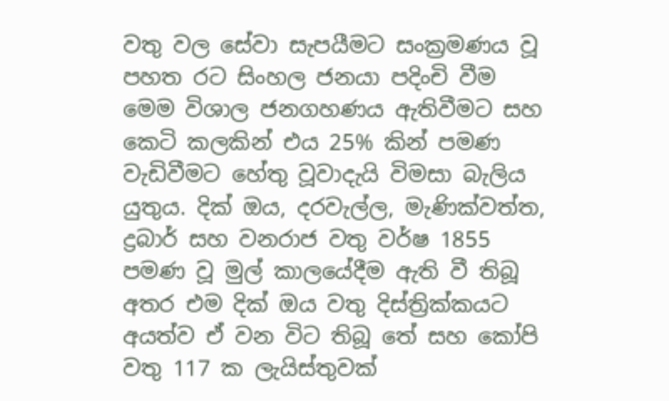වතු වල සේවා සැපයීමට සංක්‍රමණය වූ පහත රට සිංහල ජනයා පදිංචි වීම මෙම විශාල ජනගහණය ඇතිවීමට සහ කෙටි කලකින් එය 25% කින් පමණ වැඩිවීමට හේතු වූවාදැයි විමසා බැලිය යුතුය. දික් ඔය, දරවැල්ල, මැණික්වත්ත, ද්‍රබාර් සහ වනරාජ වතු වර්ෂ 1855 පමණ වූ මුල් කාලයේදීම ඇති වී තිබූ අතර එම දික් ඔය වතු දිස්ත්‍රික්කයට අයත්ව ඒ වන විට තිබූ තේ සහ කෝපි වතු 117 ක ලැයිස්තුවක්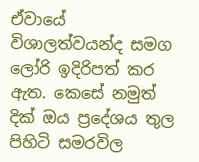ඒවායේ විශාලත්වයන්ද සමග ලෝරි ඉදිරිපත් කර ඇත. කෙසේ නමුත් දික් ඔය ප්‍රදේශය තුල පිහිටි සමරවිල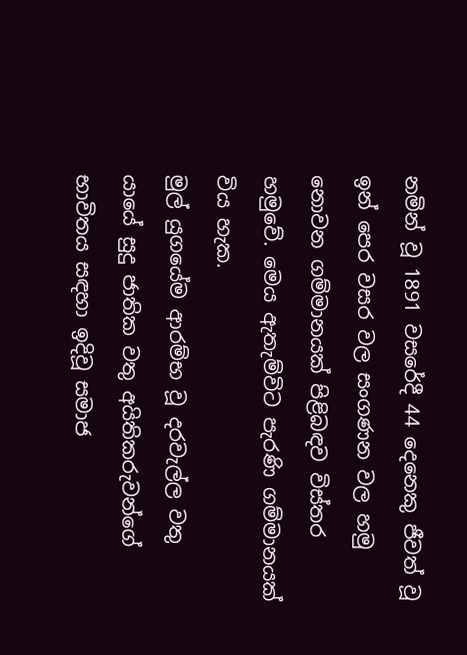නමින් වූ 1891 වසරේදී 44 දෙනෙකු ජීවත් වූ ඉන් පෙර වසර වල සංගණන වල හමු නොවන ගම්මානයක් පිළිබඳව විස්තර හමුවේ. මෙය ඇතැම්විට පැරණි ගම්මානයක් විය හැක.
මුල් යුගයේම ආරම්භ වූ දරවැල්ල වතු යායේ සුදු ජාතික වතු අයිතිකරුවන්ගේ භාවිතය සඳහා ඉදිවූ සමාජ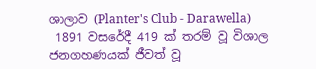ශාලාව (Planter's Club - Darawella)
 1891 වසරේදී 419 ක් තරම් වූ විශාල ජනගහණයක් ජීවත් වූ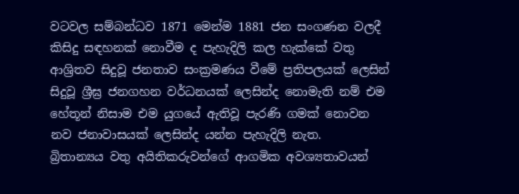වටවල සම්බන්ධව 1871 මෙන්ම 1881 ජන සංගණන වලදී කිසිදු සඳහනක් නොවීම ද පැහැදිලි කල හැක්කේ වතු ආශ්‍රිතව සිදුවූ ජනතාව සංක්‍රමණය වීමේ ප්‍රතිපලයක් ලෙසින් සිදුවූ ශ්‍රීඝ්‍ර ජනගහන වර්ධනයක් ලෙසින්ද නොමැති නම් එම හේතූන් නිසාම එම යුගයේ ඇතිවූ පැරණි ගමක් නොවන නව ජනාවාසයක් ලෙසින්ද යන්න පැහැදිලි නැත.
බ්‍රිතාන්‍යය වතු අයිතිකරුවන්ගේ ආගමික අවශ්‍යතාවයන්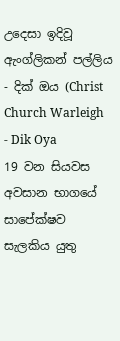උදෙසා ඉදිවූ ඇංග්ලිකන් පල්ලිය - දික් ඔය (Christ Church Warleigh - Dik Oya
19 වන සියවස අවසාන භාගයේ සාපේක්ෂව සැලකිය යුතු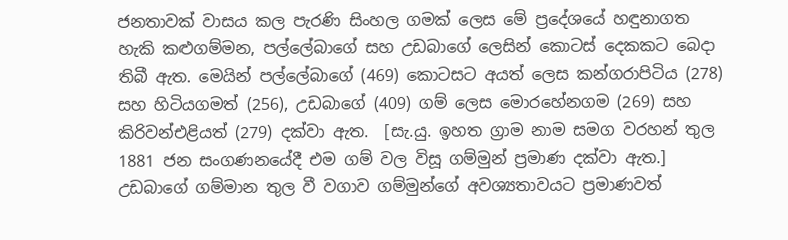ජනතාවක් වාසය කල පැරණි සිංහල ගමක් ලෙස මේ ප්‍රදේශයේ හඳුනාගත හැකි කළුගම්මන, පල්ලේබාගේ සහ උඩබාගේ ලෙසින් කොටස් දෙකකට බෙදා තිබී ඇත. මෙයින් පල්ලේබාගේ (469) කොටසට අයත් ලෙස කන්ගරාපිටිය (278) සහ හිටියගමත් (256), උඩබාගේ (409) ගම් ලෙස මොරහේනගම (269) සහ කිරිවන්එළියත් (279) දක්වා ඇත.  [සැ.යු. ඉහත ග්‍රාම නාම සමග වරහන් තුල 1881 ජන සංගණනයේදී එම ගම් වල විසූ ගම්මුන් ප්‍රමාණ දක්වා ඇත.] උඩබාගේ ගම්මාන තුල වී වගාව ගම්මුන්ගේ අවශ්‍යතාවයට ප්‍රමාණවත්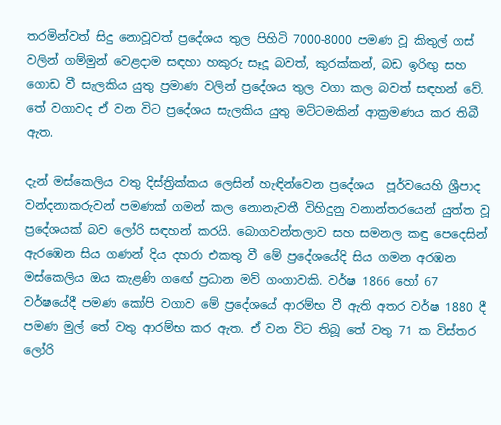තරමින්වත් සිදු නොවූවත් ප්‍රදේශය තුල පිහිටි 7000-8000 පමණ වූ කිතුල් ගස් වලින් ගම්මුන් වෙළදාම සඳහා හකුරු සෑදූ බවත්, කුරක්කන්, බඩ ඉරිඟු සහ ගොඩ වී සැලකිය යුතු ප්‍රමාණ වලින් ප්‍රදේශය තුල වගා කල බවත් සඳහන් වේ. තේ වගාවද ඒ වන විට ප්‍රදේශය සැලකිය යුතු මට්ටමකින් ආක්‍රමණය කර තිබී ඇත.

දැන් මස්කෙලිය වතු දිස්ත්‍රික්කය ලෙසින් හැඳින්වෙන ප්‍රදේශය  පූර්වයෙහි ශ්‍රීපාද වන්දනාකරුවන් පමණක් ගමන් කල නොනැවතී විහිදුනු වනාන්තරයෙන් යුත්ත වූ ප්‍රදේශයක් බව ලෝරි සඳහන් කරයි. බොගවන්තලාව සහ සමනල කඳු පෙදෙසින් ඇරඹෙන සිය ගණන් දිය දහරා එකතු වී මේ ප්‍රදේශයේදි සිය ගමන අරඹන මස්කෙලිය ඔය කැළණි ගඟේ ප්‍රධාන මව් ගංගාවකි. වර්ෂ 1866 හෝ 67 වර්ෂයේදී පමණ කෝපි වගාව මේ ප්‍රදේශයේ ආරම්භ වී ඇති අතර වර්ෂ 1880 දී පමණ මුල් තේ වතු ආරම්භ කර ඇත. ඒ වන විට තිබූ තේ වතු 71 ක විස්තර ලෝරි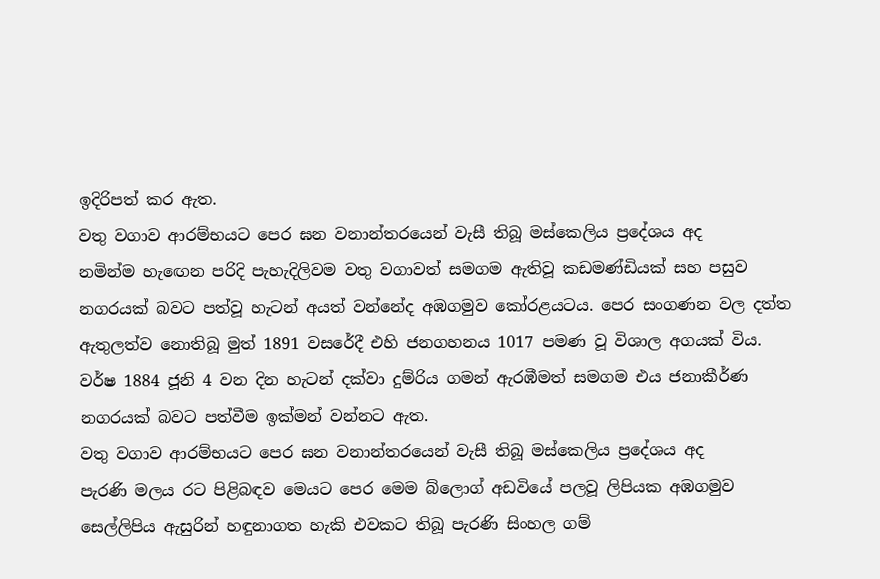ඉදිරිපත් කර ඇත.
වතු වගාව ආරම්භයට පෙර ඝන වනාන්තරයෙන් වැසී තිබූ මස්කෙලිය ප්‍රදේශය අද
නමින්ම හැඟෙන පරිදි පැහැදිලිවම වතු වගාවත් සමගම ඇතිවූ කඩමණ්ඩියක් සහ පසුව නගරයක් බවට පත්වූ හැටන් අයත් වන්නේද අඹගමුව කෝරළයටය. පෙර සංගණන වල දත්ත ඇතුලත්ව නොතිබූ මුත් 1891 වසරේදී එහි ජනගහනය 1017 පමණ වූ විශාල අගයක් විය. වර්ෂ 1884 ජූනි 4 වන දින හැටන් දක්වා දුම්රිය ගමන් ඇරඹීමත් සමගම එය ජනාකීර්ණ නගරයක් බවට පත්වීම ඉක්මන් වන්නට ඇත.
වතු වගාව ආරම්භයට පෙර ඝන වනාන්තරයෙන් වැසී තිබූ මස්කෙලිය ප්‍රදේශය අද
පැරණි මලය රට පිළිබඳව මෙයට පෙර මෙම බ්ලොග් අඩවියේ පලවූ ලිපියක අඹගමුව සෙල්ලිපිය ඇසුරින් හඳුනාගත හැකි එවකට තිබූ පැරණි සිංහල ගම්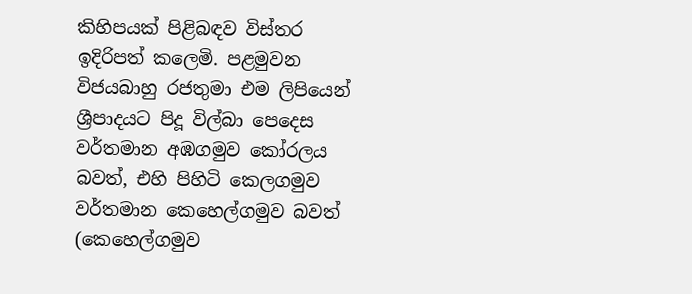කිහිපයක් පිළිබඳව විස්තර ඉදිරිපත් කලෙමි. පළමුවන විජයබාහු රජතුමා එම ලිපියෙන් ශ්‍රීපාදයට පිදූ විල්බා පෙදෙස වර්තමාන අඹගමුව කෝරලය බවත්, එහි පිහිටි කෙලගමුව වර්තමාන කෙහෙල්ගමුව බවත් (කෙහෙල්ගමුව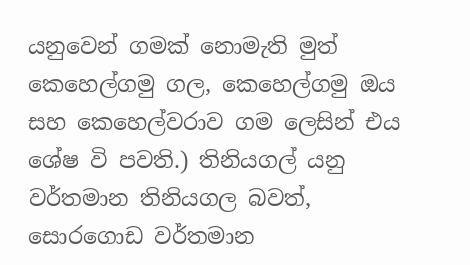යනුවෙන් ගමක් නොමැති මුත් කෙහෙල්ගමු ගල, කෙහෙල්ගමු ඔය සහ කෙහෙල්වරාව ගම ලෙසින් එය ශේෂ වි පවති.) තිනියගල් යනු වර්තමාන තිනියගල බවත්, සොරගොඩ වර්තමාන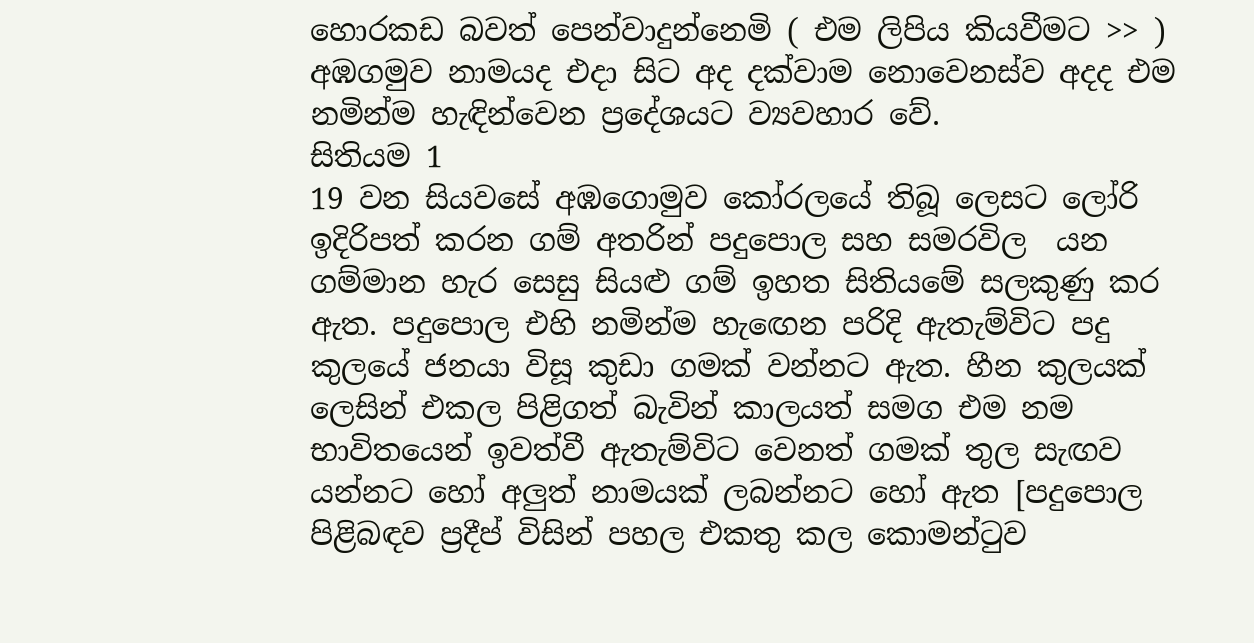හොරකඩ බවත් පෙන්වාදුන්නෙමි ( එම ලිපිය කියවීමට >> ) අඹගමුව නාමයද එදා සිට අද දක්වාම නොවෙනස්ව අදද එම නමින්ම හැඳින්වෙන ප්‍රදේශයට ව්‍යවහාර වේ.
සිතියම 1
19 වන සියවසේ අඹගොමුව කෝරලයේ තිබූ ලෙසට ලෝරි ඉදිරිපත් කරන ගම් අතරින් පදුපොල සහ සමරවිල  යන ගම්මාන හැර සෙසු සියළු ගම් ඉහත සිතියමේ සලකුණු කර ඇත. පදුපොල එහි නමින්ම හැඟෙන පරිදි ඇතැම්විට පදු කුලයේ ජනයා විසූ කුඩා ගමක් වන්නට ඇත. හීන කුලයක් ලෙසින් එකල පිළිගත් බැවින් කාලයත් සමග එම නම භාවිතයෙන් ඉවත්වී ඇතැම්විට වෙනත් ගමක් තුල සැඟව යන්නට හෝ අලුත් නාමයක් ලබන්නට හෝ ඇත [පදුපොල පිළිබඳව ප්‍රදීප් විසින් පහල එකතු කල කොමන්ටුව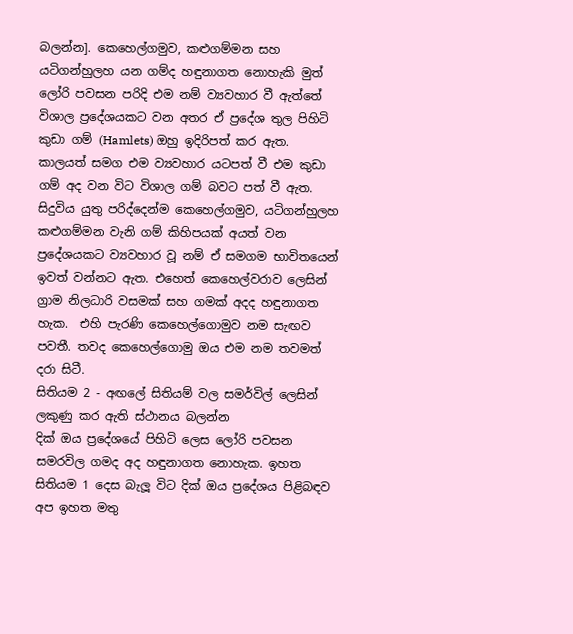බලන්න]. කෙහෙල්ගමුව, කළුගම්මන සහ යටිගන්හුලහ යන ගම්ද හඳුනාගත නොහැකි මුත් ලෝරි පවසන පරිදි එම නම් ව්‍යවහාර වී ඇත්තේ විශාල ප්‍රදේශයකට වන අතර ඒ ප්‍රදේශ තුල පිහිටි කුඩා ගම් (Hamlets) ඔහු ඉදිරිපත් කර ඇත. කාලයත් සමග එම ව්‍යවහාර යටපත් වී එම කුඩා ගම් අද වන විට විශාල ගම් බවට පත් වී ඇත. සිදුවිය යුතු පරිද්දෙන්ම කෙහෙල්ගමුව, යටිගන්හුලහ කළුගම්මන වැනි ගම් කිහිපයක් අයත් වන ප්‍රදේශයකට ව්‍යවහාර වූ නම් ඒ සමගම භාවිතයෙන් ඉවත් වන්නට ඇත. එහෙත් කෙහෙල්වරාව ලෙසින් ග්‍රාම නිලධාරි වසමක් සහ ගමක් අදද හඳුනාගත හැක.  එහි පැරණි කෙහෙල්ගොමුව නම සැඟව පවතී. තවද කෙහෙල්ගොමු ඔය එම නම තවමත් දරා සිටී.
සිතියම 2 - අඟලේ සිතියම් වල සමර්විල් ලෙසින් ලකුණු කර ඇති ස්ථානය බලන්න
දික් ඔය ප්‍රදේශයේ පිහිටි ලෙස ලෝරි පවසන සමරවිල ගමද අද හඳුනාගත නොහැක. ඉහත සිතියම 1 දෙස බැලූ විට දික් ඔය ප්‍රදේශය පිළිබඳව අප ඉහත මතු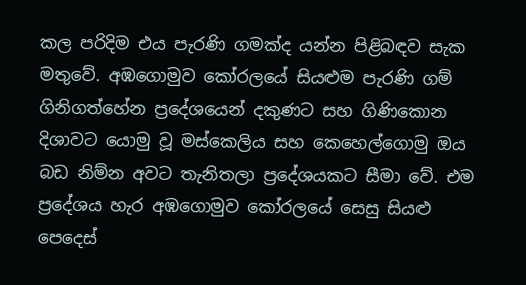කල පරිදිම එය පැරණි ගමක්ද යන්න පිළිබඳව සැක මතුවේ. අඹගොමුව කෝරලයේ සියළුම පැරණි ගම් ගිනිගත්හේන ප්‍රදේශයෙන් දකුණට සහ ගිණිකොන දිශාවට යොමු වූ මස්කෙලිය සහ කෙහෙල්ගොමු ඔය බඩ නිම්න අවට තැනිතලා ප්‍රදේශයකට සීමා වේ. එම ප්‍රදේශය හැර අඹගොමුව කෝරලයේ සෙසු සියළු පෙදෙස්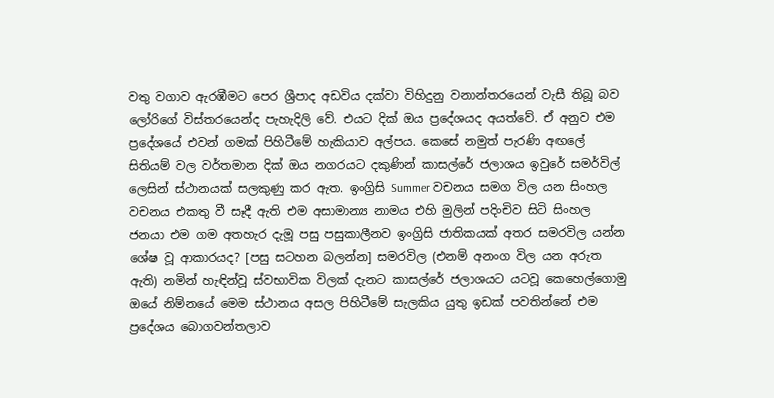වතු වගාව ඇරඹීමට පෙර ශ්‍රීපාද අඩවිය දක්වා විහිදුනු වනාන්තරයෙන් වැසී තිබූ බව ලෝරිගේ විස්තරයෙන්ද පැහැදිලි වේ. එයට දික් ඔය ප්‍රදේශයද අයත්වේ. ඒ අනුව එම ප්‍රදේශයේ එවන් ගමක් පිහිටීමේ හැකියාව අල්පය. කෙසේ නමුත් පැරණි අඟලේ සිතියම් වල වර්තමාන දික් ඔය නගරයට දකුණින් කාසල්රේ ජලාශය ඉවුරේ සමර්විල් ලෙසින් ස්ථානයක් සලකුණු කර ඇත. ඉංග්‍රිසි Summer වචනය සමග විල යන සිංහල වචනය එකතු වී සෑදී ඇති එම අසාමාන්‍ය නාමය එහි මුලින් පදිංචිව සිටි සිංහල ජනයා එම ගම අතහැර දැමූ පසු පසුකාලීනව ඉංග්‍රිසි ජාතිකයක් අතර සමරවිල යන්න ශේෂ වූ ආකාරයද? [පසු සටහන බලන්න] සමරවිල (එනම් අනංග විල යන අරුත ඇති) නමින් හැඳින්වූ ස්වභාවික විලක් දැනට කාසල්රේ ජලාශයට යටවූ කෙහෙල්ගොමු ඔයේ නිම්නයේ මෙම ස්ථානය අසල පිහිටීමේ සැලකිය යුතු ඉඩක් පවතින්නේ එම ප්‍රදේශය බොගවන්තලාව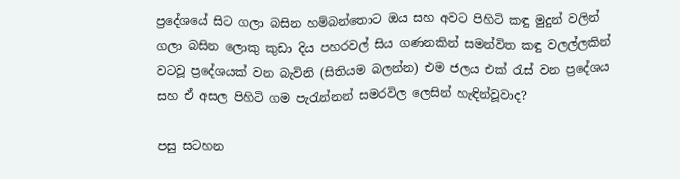ප්‍රදේශයේ සිට ගලා බසින හම්බන්තොට ඔය සහ අවට පිහිටි කඳු මුදුන් වලින් ගලා බසින ලොකු කුඩා දිය පහරවල් සිය ගණනකින් සමන්විත කඳු වලල්ලකින් වටවූ ප්‍රදේශයක් වන බැවිනි (සිතියම බලන්න) එම ජලය එක් රැස් වන ප්‍රදේශය සහ ඒ අසල පිහිටි ගම පැරැන්නන් සමරවිල ලෙසින් හැඳින්වූවාද?

පසු සටහන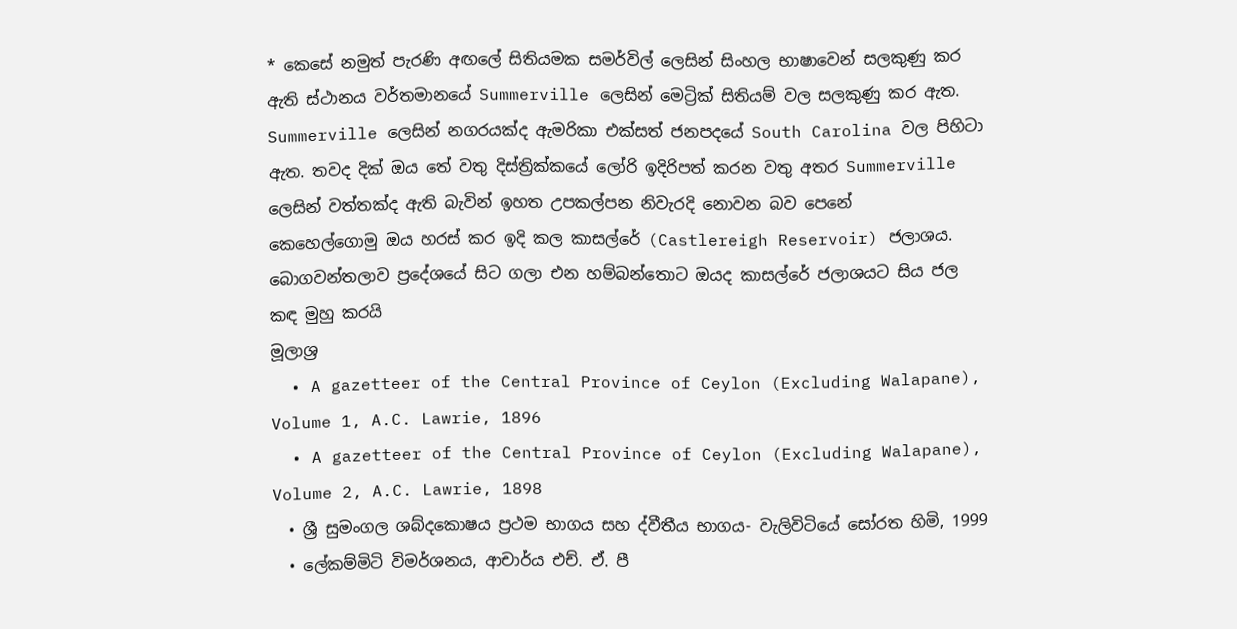* කෙසේ නමුත් පැරණි අඟලේ සිතියමක සමර්විල් ලෙසින් සිංහල භාෂාවෙන් සලකුණු කර ඇති ස්ථානය වර්තමානයේ Summerville ලෙසින් මෙට්‍රික් සිතියම් වල සලකුණු කර ඇත. Summerville ලෙසින් නගරයක්ද ඇමරිකා එක්සත් ජනපදයේ South Carolina වල පිහිටා ඇත. තවද දික් ඔය තේ වතු දිස්ත්‍රික්කයේ ලෝරි ඉදිරිපත් කරන වතු අතර Summerville ලෙසින් වත්තක්ද ඇති බැවින් ඉහත උපකල්පන නිවැරදි නොවන බව පෙනේ
කෙහෙල්ගොමු ඔය හරස් කර ඉදි කල කාසල්රේ (Castlereigh Reservoir) ජලාශය. බොගවන්තලාව ප්‍රදේශයේ සිට ගලා එන හම්බන්තොට ඔයද කාසල්රේ ජලාශයට සිය ජල කඳ මුහු කරයි
මූලාශ්‍ර
  • A gazetteer of the Central Province of Ceylon (Excluding Walapane), Volume 1, A.C. Lawrie, 1896
  • A gazetteer of the Central Province of Ceylon (Excluding Walapane), Volume 2, A.C. Lawrie, 1898
  • ශ්‍රී සුමංගල ශබ්දකොෂය ප්‍රථම භාගය සහ ද්වීතීය භාගය- වැලිවිටියේ සෝරත හිමි, 1999
  • ලේකම්මිටි විමර්ශනය, ආචාර්ය එච්. ඒ. පී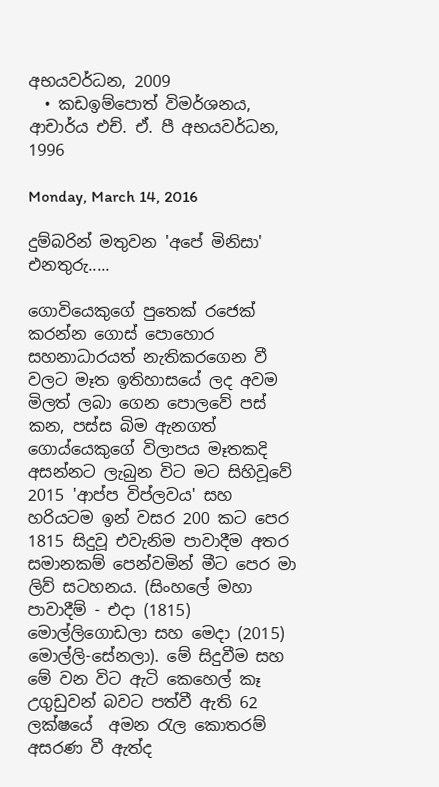අභයවර්ධන, 2009
  • කඩඉම්පොත් විමර්ශනය, ආචාර්ය එච්. ඒ. පී අභයවර්ධන, 1996

Monday, March 14, 2016

දුම්බරින් මතුවන 'අපේ මිනිසා' එනතුරු.....

ගොවියෙකුගේ පුතෙක් රජෙක් කරන්න ගොස් පොහොර සහනාධාරයත් නැතිකරගෙන වී වලට මෑත ඉතිහාසයේ ලද අවම මිලත් ලබා ගෙන පොලවේ පස් කන, පස්ස බිම ඇනගත් ගොය්යෙකුගේ විලාපය මෑතකදි අසන්නට ලැබුන විට මට සිහිවූවේ 2015 'ආප්ප විප්ලවය' සහ හරියටම ඉන් වසර 200 කට පෙර 1815 සිදුවූ එවැනිම පාවාදීම අතර සමානකම් පෙන්වමින් මීට පෙර මා ලිව් සටහනය. (සිංහලේ මහා පාවාදීම් - එදා (1815) මොල්ලිගොඩලා සහ මෙදා (2015) මොල්ලි-සේනලා). මේ සිදුවීම සහ මේ වන විට ඇටි කෙහෙල් කෑ උගුඩුවන් බවට පත්වී ඇති 62 ලක්ෂයේ  අමන රැල කොතරම් අසරණ වී ඇත්ද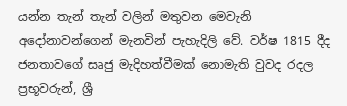යන්න තැන් තැන් වලින් මතුවන මෙවැනි අදෝනාවන්ගෙන් මැනවින් පැහැදිලි වේ. වර්ෂ 1815 දීද ජනතාවගේ සෘජු මැදිහත්වීමක් නොමැති වුවද රදල ප්‍රභූවරුන්, ශ්‍රී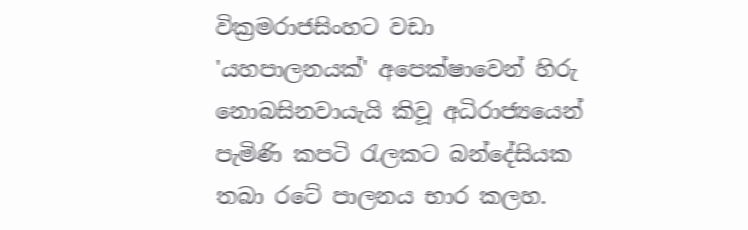වික්‍රමරාජසිංහට වඩා 'යහපාලනයක්' අපෙක්ෂාවෙන් හිරු නොබසිනවායැයි කිවූ අධිරාජ්‍යයෙන් පැමිණි කපටි රැලකට බන්දේසියක තබා රටේ පාලනය භාර කලහ.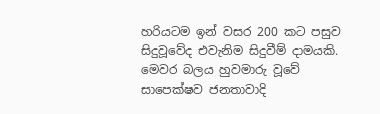හරියටම ඉන් වසර 200 කට පසුව සිදුවූවේද එවැනිම සිදුවීම් දාමයකි. මෙවර බලය හුවමාරු වූවේ සාපෙක්ෂව ජනතාවාදි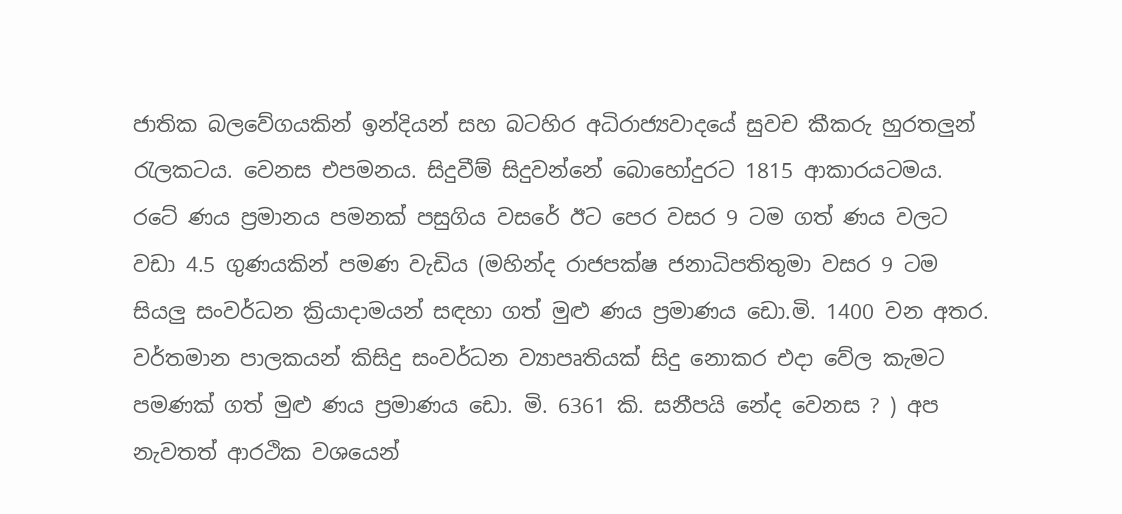ජාතික බලවේගයකින් ඉන්දියන් සහ බටහිර අධිරාජ්‍යවාදයේ සුවච කීකරු හුරතලුන් රැලකටය. වෙනස එපමනය. සිදුවීම් සිදුවන්නේ බොහෝදුරට 1815 ආකාරයටමය. රටේ ණය ප්‍රමානය පමනක් පසුගිය වසරේ ඊට පෙර වසර 9 ටම ගත් ණය වලට වඩා 4.5 ගුණයකින් පමණ වැඩිය (මහින්ද රාජපක්ෂ ජනාධිපතිතුමා වසර 9 ටම සියලු සංවර්ධන ක්‍රියාදාමයන් සඳහා ගත් මුළු ණය ප්‍රමාණය ඩො.මි. 1400 වන අතර. වර්තමාන පාලකයන් කිසිදු සංවර්ධන ව්‍යාපෘතියක් සිදු නොකර එදා වේල කැමට පමණක් ගත් මුළු ණය ප්‍රමාණය ඩො. මි. 6361 කි. සනීපයි නේද වෙනස ? ) අප නැවතත් ආරථික වශයෙන්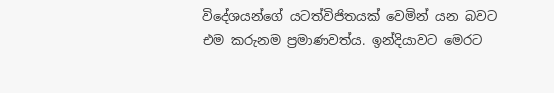විදේශයන්ගේ යටත්විජිතයක් වෙමින් යන බවට එම කරුනම ප්‍රමාණවත්ය. ඉන්දියාවට මෙරට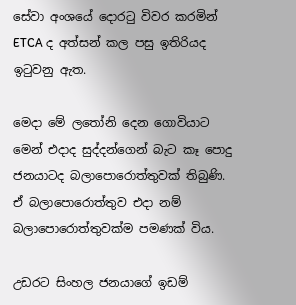සේවා අංශයේ දොරටු විවර කරමින් ETCA ද අත්සන් කල පසු ඉතිරියද ඉටුවනු ඇත.

මෙදා මේ ලතෝනි දෙන ගොවියාට මෙන් එදාද සුද්දන්ගෙන් බැට කෑ පොදු ජනයාටද බලාපොරොත්තුවක් තිබුණි. ඒ බලාපොරොත්තුව එදා නම් බලාපොරොත්තුවක්ම පමණක් විය.

උඩරට සිංහල ජනයාගේ ඉඩම්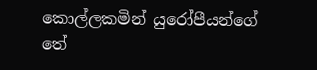කොල්ලකමින් යුරෝපීයන්ගේ තේ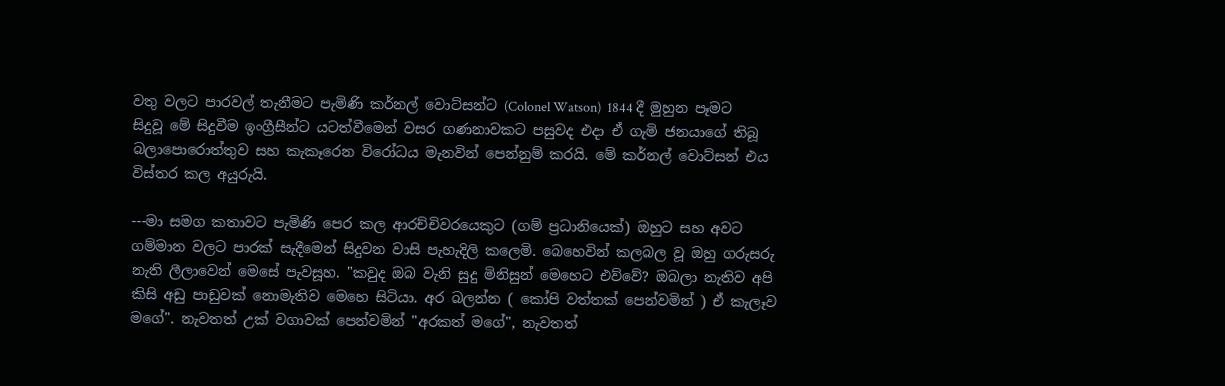වතු වලට පාරවල් තැනීමට පැමිණි කර්නල් වොට්සන්ට (Colonel Watson)  1844 දී මුහුන පෑමට සිදුවූ මේ සිදුවීම ඉංග්‍රීසීන්ට යටත්වීමෙන් වසර ගණනාවකට පසුවද එදා ඒ ගැමි ජනයාගේ තිබූ බලාපොරොත්තුව සහ කැකෑරෙන විරෝධය මැනවින් පෙන්නුම් කරයි. මේ කර්නල් වොට්සන් එය විස්තර කල අයුරුයි.

---මා සමග කතාවට පැමිණි පෙර කල ආරච්චිවරයෙකුට (ගම් ප්‍රධානියෙක්) ඔහුට සහ අවට ගම්මාන වලට පාරක් සැදීමෙන් සිදුවන වාසි පැහැදිලි කලෙමි. බෙහෙවින් කලබල වූ ඔහු ගරුසරු නැති ලීලාවෙන් මෙසේ පැවසූහ. "කවුද ඔබ වැනි සුදු මිනිසුන් මෙහෙට එව්වේ? ඔබලා නැතිව අපි කිසි අඩු පාඩුවක් නොමැතිව මෙහෙ සිටියා. අර බලන්න ( කෝපි වත්තක් පෙන්වමින් ) ඒ කැලෑව මගේ". නැවතත් උක් වගාවක් පෙන්වමින් "අරකත් මගේ", නැවතත්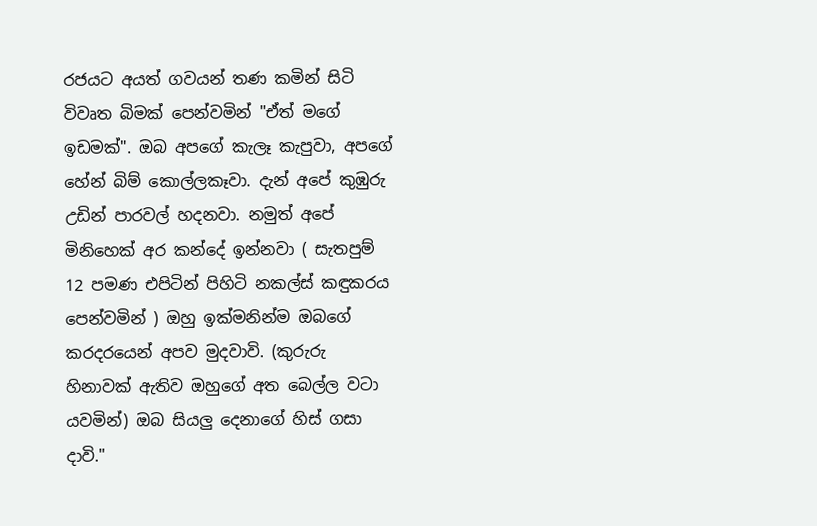රජයට අයත් ගවයන් තණ කමින් සිටි විවෘත බිමක් පෙන්වමින් "ඒත් මගේ ඉඩමක්". ඔබ අපගේ කැලෑ කැපුවා, අපගේ හේන් බිම් කොල්ලකෑවා. දැන් අපේ කුඹුරු උඩින් පාරවල් හදනවා. නමුත් අපේ මිනිහෙක් අර කන්දේ ඉන්නවා ( සැතපුම් 12 පමණ එපිටින් පිහිටි නකල්ස් කඳුකරය පෙන්වමින් ) ඔහු ඉක්මනින්ම ඔබගේ කරදරයෙන් අපව මුදවාවි. (කුරුරු හිනාවක් ඇතිව ඔහුගේ අත බෙල්ල වටා යවමින්) ඔබ සියලු දෙනාගේ හිස් ගසා දාවි."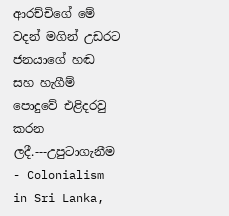ආරච්චිගේ මේ වදන් මගින් උඩරට ජනයාගේ හඬ සහ හැගීම් පොදුවේ එළිදරවු කරන ලදී.---උපුටාගැනීම - Colonialism in Sri Lanka,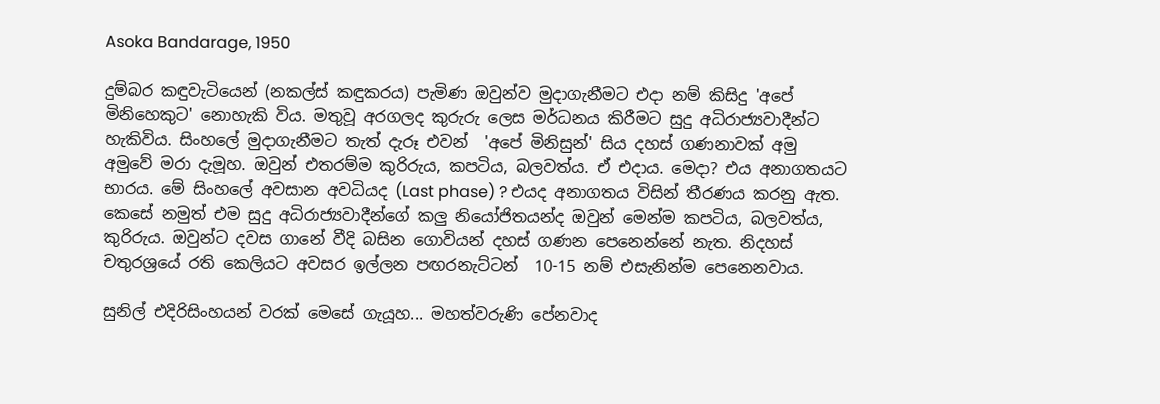Asoka Bandarage, 1950

දුම්බර කඳුවැටියෙන් (නකල්ස් කඳුකරය) පැමිණ ඔවුන්ව මුදාගැනීමට එදා නම් කිසිදු 'අපේ මිනිහෙකුට' නොහැකි විය. මතුවූ අරගලද කුරුරු ලෙස මර්ධනය කිරීමට සුදු අධිරාජ්‍යවාදීන්ට හැකිවිය. සිංහලේ මුදාගැනීමට තැත් දැරූ එවන්  'අපේ මිනිසුන්' සිය දහස් ගණනාවක් අමු අමුවේ මරා දැමූහ. ඔවුන් එතරම්ම කුරිරුය, කපටිය, බලවත්ය. ඒ එදාය. මෙදා? එය අනාගතයට භාරය. මේ සිංහලේ අවසාන අවධියද (Last phase) ? එයද අනාගතය විසින් තීරණය කරනු ඇත. කෙසේ නමුත් එම සුදු අධිරාජ්‍යවාදීන්ගේ කලු නියෝජිතයන්ද ඔවුන් මෙන්ම කපටිය, බලවත්ය, කුරිරුය. ඔවුන්ට දවස ගානේ වීදි බසින ගොවියන් දහස් ගණන පෙනෙන්නේ නැත. නිදහස් චතුරශ්‍රයේ රති කෙලියට අවසර ඉල්ලන පඟරනැට්ටන්  10-15 නම් එසැනින්ම පෙනෙනවාය.

සුනිල් එදිරිසිංහයන් වරක් මෙසේ ගැයූහ... මහත්වරුණි පේනවාද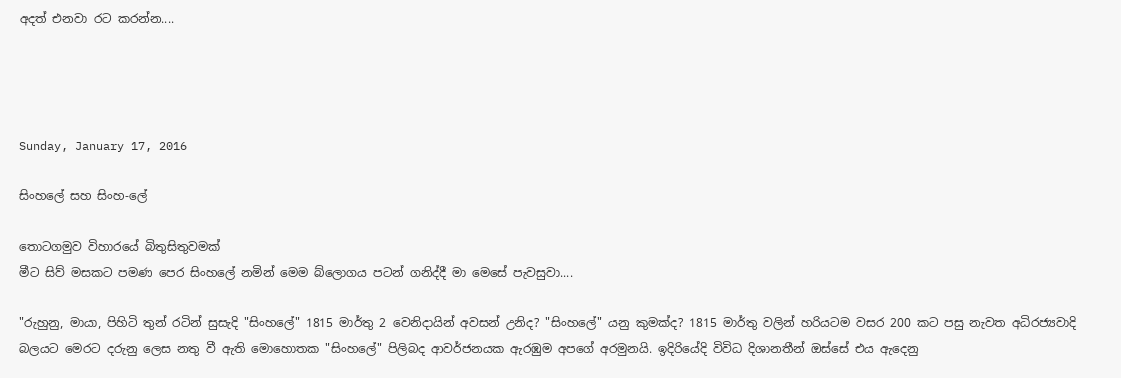අදත් එනවා රට කරන්න....




Sunday, January 17, 2016

සිංහලේ සහ සිංහ-ලේ

තොටගමුව විහාරයේ බිතුසිතුවමක්
මීට සිව් මසකට පමණ පෙර සිංහලේ නමින් මෙම බ්ලොගය පටන් ගනිද්දී මා මෙසේ පැවසුවා....

"රුහුනු, මායා, පිහිටි තුන් රටින් සුසැදි "සිංහලේ" 1815 මාර්තු 2 වෙනිදායින් අවසන් උනිද? "සිංහලේ" යනු කුමක්ද? 1815 මාර්තු වලින් හරියටම වසර 200 කට පසු නැවත අධිරජ්‍යවාදි බලයට මෙරට දරුනු ලෙස නතු වී ඇති මොහොතක "සිංහලේ" පිලිබද ආවර්ජනයක ඇරඹුම අපගේ අරමුනයි. ඉදිරියේදි විවිධ දිශානතීන් ඔස්සේ එය ඇදෙනු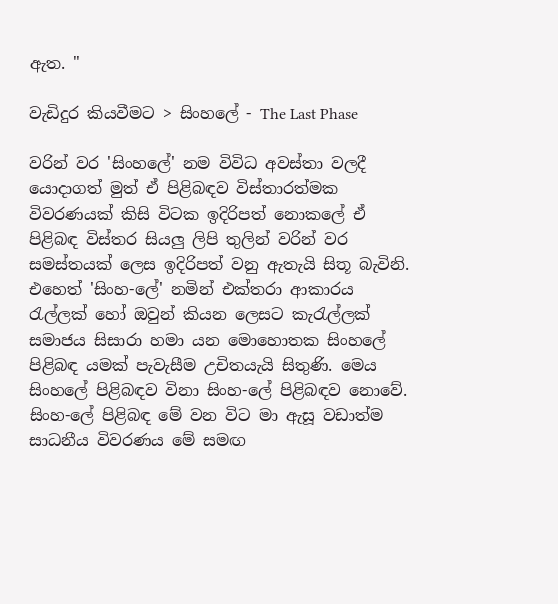ඇත. "

වැඩිදුර කියවීමට > සිංහලේ - The Last Phase

වරින් වර 'සිංහලේ' නම විවිධ අවස්තා වලදී යොදාගත් මුත් ඒ පිළිබඳව විස්තාරත්මක විවරණයක් කිසි විටක ඉදිරිපත් නොකලේ ඒ පිළිබඳ විස්තර සියලු ලිපි තුලින් වරින් වර සමස්තයක් ලෙස ඉදිරිපත් වනු ඇතැයි සිතූ බැවිනි. එහෙත් 'සිංහ-ලේ' නමින් එක්තරා ආකාරය රැල්ලක් හෝ ඔවුන් කියන ලෙසට කැරැල්ලක් සමාජය සිසාරා හමා යන මොහොතක සිංහලේ පිළිබඳ යමක් පැවැසීම උචිතයැයි සිතුණි. මෙය සිංහලේ පිළිබඳව විනා සිංහ-ලේ පිළිබඳව නොවේ. සිංහ-ලේ පිළිබඳ මේ වන විට මා ඇසූ වඩාත්ම සාධනීය විවරණය මේ සමඟ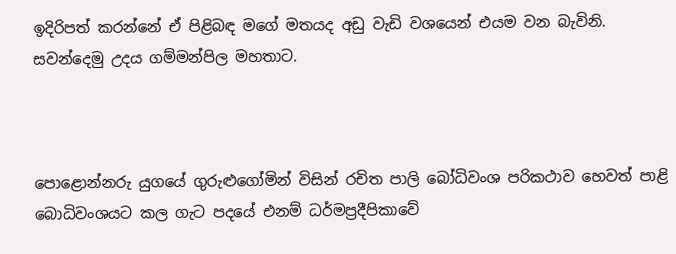ඉදිරිපත් කරන්නේ ඒ පිළිබඳ මගේ මතයද අඩු වැඩි වශයෙන් එයම වන බැවිනි. සවන්දෙමු උදය ගම්මන්පිල මහතාට.



පොළොන්නරු යුගයේ ගුරුළුගෝමින් විසින් රචිත පාලි බෝධිවංශ පරිකථාව හෙවත් පාළි බොධිවංශයට කල ගැට පදයේ එනම් ධර්මප්‍රදීපිකාවේ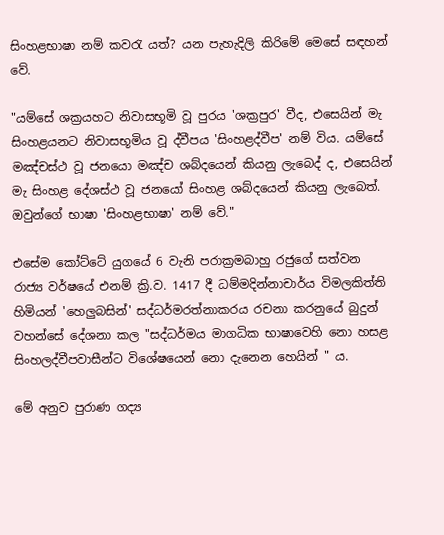සිංහළභාෂා නම් කවරැ යත්? යන පැහැදිලි කිරිමේ මෙසේ සඳහන් වේ.

"යම්සේ ශක්‍රයහට නිවාසභූමි වූ පුරය 'ශක්‍රපුර' වීද, එසෙයින් මැ සිංහළයනට නිවාසභූමිය වූ ද්වීපය 'සිංහළද්වීප' නම් විය. යම්සේ මඤ්චස්ථ වූ ජනයො මඤ්ච ශබ්දයෙන් කියනු ලැබෙද් ද, එසෙයින් මැ සිංහළ දේශස්ථ වූ ජනයෝ සිංහළ ශබ්දයෙන් කියනු ලැබෙත්. ඔවුන්ගේ භාෂා 'සිංහළභාෂා' නම් වේ."

එසේම කෝට්ටේ යුගයේ 6 වැනි පරාක්‍රමබාහු රජුගේ සත්වන රාජ්‍ය වර්ෂයේ එනම් ක්‍රි.ව. 1417 දී ධම්මදින්නාචාර්ය විමලකිත්ති හිමියන් 'හෙලුබසින්' සද්ධර්මරත්නාකරය රචනා කරනුයේ බුදුන් වහන්සේ දේශනා කල "සද්ධර්මය මාගධික භාෂාවෙහි නො හසළ සිංහලද්වීපවාසීන්ට විශේෂයෙන් නො දැනෙන හෙයින් " ය.

මේ අනුව පුරාණ ගද්‍ය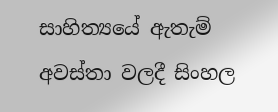සාහිත්‍යයේ ඇතැම් අවස්තා වලදී සිංහල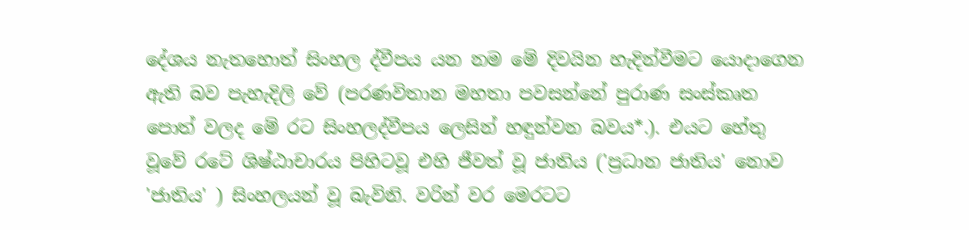දේශය නැතහොත් සිංහල ද්වීපය යන නම මේ දිවයින හැදින්වීමට යොදාගෙන ඇති බව පැහැදිලි වේ (පරණවිතාන මහතා පවසන්නේ පුරාණ සංස්කෘත පොත් වලද මේ රට සිංහලද්වීපය ලෙසින් හඳුන්වන බවය*.). එයට හේතු වූවේ රටේ ශිෂ්ඨාචාරය පිහිටවූ එහි ජීවත් වූ ජාතිය ('ප්‍රධාන ජාතිය' නොව 'ජාතිය' ) සිංහලයන් වූ බැවිනි. වරින් වර මෙරටට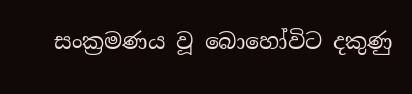සංක්‍රමණය වූ බොහෝවිට දකුණු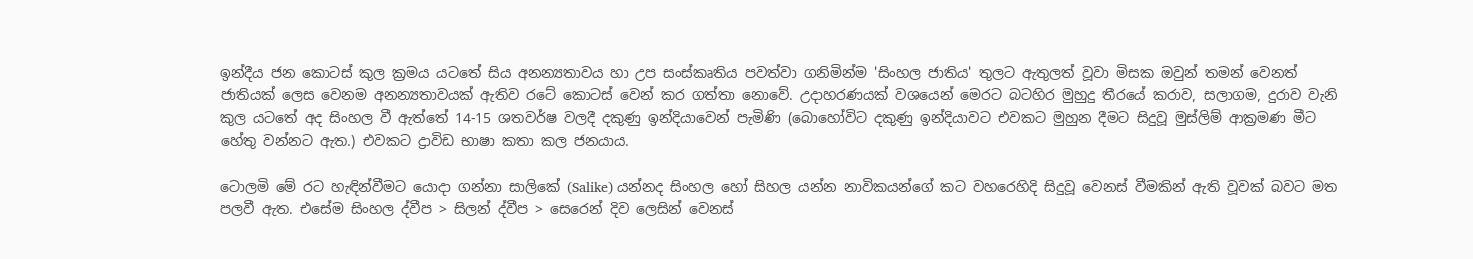ඉන්දීය ජන කොටස් කුල ක්‍රමය යටතේ සිය අනන්‍යතාවය හා උප සංස්කෘතිය පවත්වා ගනිමින්ම 'සිංහල ජාතිය' තුලට ඇතුලත් වූවා මිසක ඔවුන් තමන් වෙනත් ජාතියක් ලෙස වෙනම අනන්‍යතාවයක් ඇතිව රටේ කොටස් වෙන් කර ගත්තා නොවේ. උදාහරණයක් වශයෙන් මෙරට බටහිර මුහුදු තීරයේ කරාව, සලාගම, දුරාව වැනි කුල යටතේ අද සිංහල වී ඇත්තේ 14-15 ශතවර්ෂ වලදී දකුණු ඉන්දියාවෙන් පැමිණි (බොහෝවිට දකුණු ඉන්දියාවට එවකට මුහුන දීමට සිදුවූ මුස්ලිම් ආක්‍රමණ මීට හේතු වන්නට ඇත.) එවකට ද්‍රාවිඩ භාෂා කතා කල ජනයාය.

ටොලමි මේ රට හැඳින්වීමට යොදා ගන්නා සාලිකේ (Salike) යන්නද සිංහල හෝ සිහල යන්න නාවිකයන්ගේ කට වහරෙහිදි සිදුවූ වෙනස් වීමකින් ඇති වූවක් බවට මත පලවී ඇත. එසේම සිංහල ද්වීප > සිලන් ද්වීප > සෙරෙන් දිව ලෙසින් වෙනස්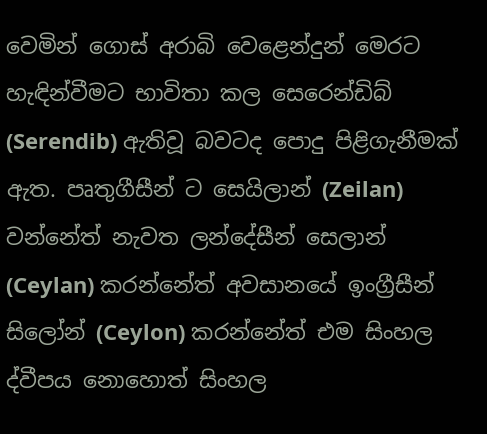වෙමින් ගොස් අරාබි වෙළෙන්දුන් මෙරට හැඳින්වීමට භාවිතා කල සෙරෙන්ඩිබ් (Serendib) ඇතිවූ බවටද පොදු පිළිගැනීමක් ඇත. පෘතුගීසීන් ට සෙයිලාන් (Zeilan) වන්නේත් නැවත ලන්දේසීන් සෙලාන් (Ceylan) කරන්නේත් අවසානයේ ඉංග්‍රීසීන් සිලෝන් (Ceylon) කරන්නේත් එම සිංහල ද්වීපය නොහොත් සිංහල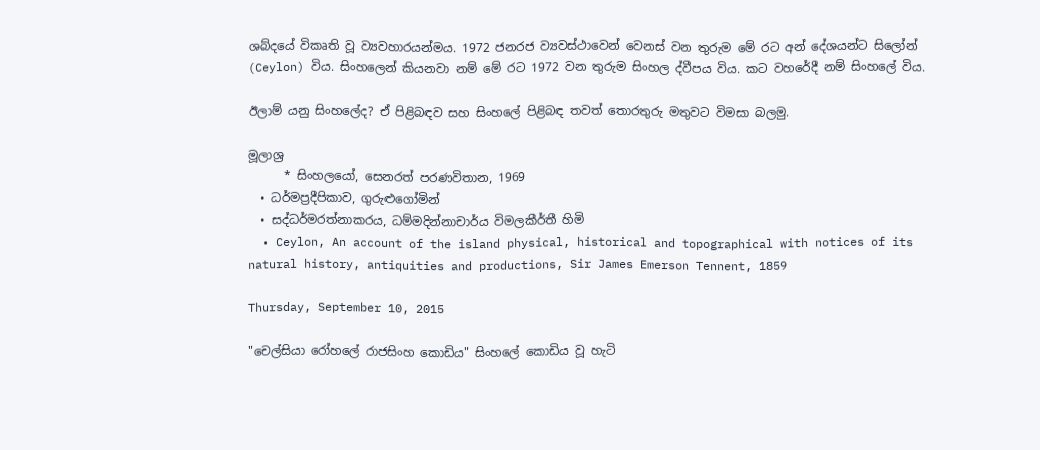ශබ්දයේ විකෘති වූ ව්‍යවහාරයන්මය. 1972 ජනරජ ව්‍යවස්ථාවෙන් වෙනස් වන තුරුම මේ රට අන් දේශයන්ට සිලෝන් (Ceylon) විය. සිංහලෙන් කියනවා නම් මේ රට 1972 වන තුරුම සිංහල ද්වීපය විය. කට වහරේදී නම් සිංහලේ විය.

ඊලාම් යනු සිංහලේද? ඒ පිළිබඳව සහ සිංහලේ පිළිබඳ තවත් තොරතුරු මතුවට විමසා බලමු.

මූලාශ්‍ර
      * සිංහලයෝ, සෙනරත් පරණවිතාන, 1969
  • ධර්මප්‍රදීපිකාව, ගුරුළුගෝමින්
  • සද්ධර්මරත්නාකරය, ධම්මදින්නාචාර්ය විමලකීර්තී හිමි
  • Ceylon, An account of the island physical, historical and topographical with notices of its natural history, antiquities and productions, Sir James Emerson Tennent, 1859

Thursday, September 10, 2015

"චෙල්සියා රෝහලේ රාජසිංහ කොඩිය" සිංහලේ කොඩිය වූ හැටි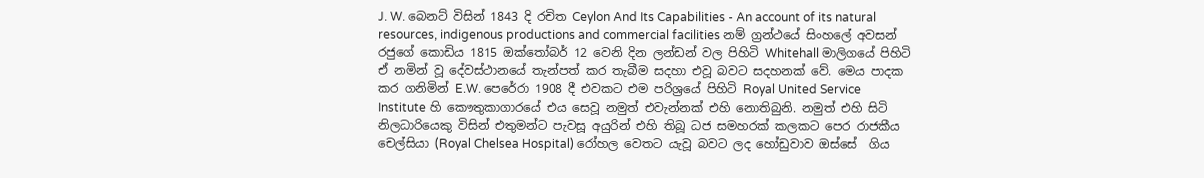J. W. බෙනට් විසින් 1843 දි රචිත Ceylon And Its Capabilities - An account of its natural resources, indigenous productions and commercial facilities නම් ග්‍රන්ථයේ සිංහලේ අවසන් රජුගේ කොඩිය 1815 ඔක්තෝබර් 12 වෙනි දින ලන්ඩන් වල පිහිටි Whitehall මාලිගයේ පිහිටි ඒ නමින් වූ දේවස්ථානයේ තැන්පත් කර තැබීම සදහා එවූ බවට සදහනක් වේ. මෙය පාදක කර ගනිමින් E.W. පෙරේරා 1908 දී එවකට එම පරිශ්‍රයේ පිහිටි Royal United Service Institute හි කෞතුකාගාරයේ එය සෙවූ නමුත් එවැන්නක් එහි නොතිබුනි. නමුත් එහි සිටි නිලධාරියෙකු විසින් එතුමන්ට පැවසූ අයුරින් එහි තිබූ ධජ සමහරක් කලකට පෙර රාජකීය චෙල්සියා (Royal Chelsea Hospital) රෝහල වෙතට යැවූ බවට ලද හෝඩුවාව ඔස්සේ  ගිය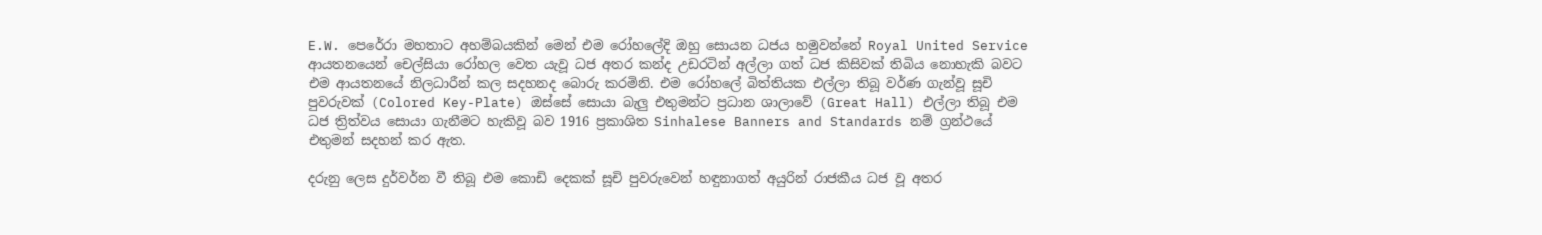E.W. පෙරේරා මහතාට අහම්බයකින් මෙන් එම රෝහලේදි ඔහු සොයන ධජය හමුවන්නේ Royal United Service ආයතනයෙන් චෙල්සියා රෝහල වෙත යැවූ ධජ අතර කන්ද උඩරටින් අල්ලා ගත් ධජ කිසිවක් තිබිය නොහැකි බවට එම ආයතනයේ නිලධාරීන් කල සදහනද බොරු කරමිනි. එම රෝහලේ බිත්තියක එල්ලා තිබූ වර්ණ ගැන්වූ සූචි පුවරුවක් (Colored Key-Plate) ඔස්සේ සොයා බැලු එතුමන්ට ප්‍රධාන ශාලාවේ (Great Hall) එල්ලා තිබූ එම ධජ ත්‍රිත්වය සොයා ගැනීමට හැකිවූ බව 1916 ප්‍රකාශිත Sinhalese Banners and Standards නම් ග්‍රන්ථයේ එතුමන් සදහන් කර ඇත.

දරුනු ලෙස දුර්වර්න වී තිබූ එම කොඩි දෙකක් සූචි පුවරුවෙන් හඳුනාගත් අයුරින් රාජකීය ධජ වූ අතර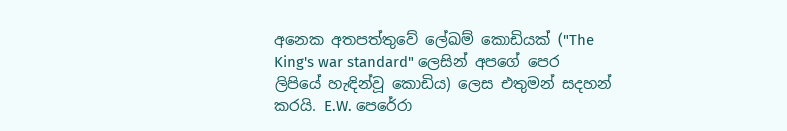අනෙක අතපත්තුවේ ලේඛම් කොඩියක් ("The King's war standard" ලෙසින් අපගේ පෙර ලිපියේ හැඳින්වූ කොඩිය) ලෙස එතුමන් සදහන් කරයි. E.W. පෙරේරා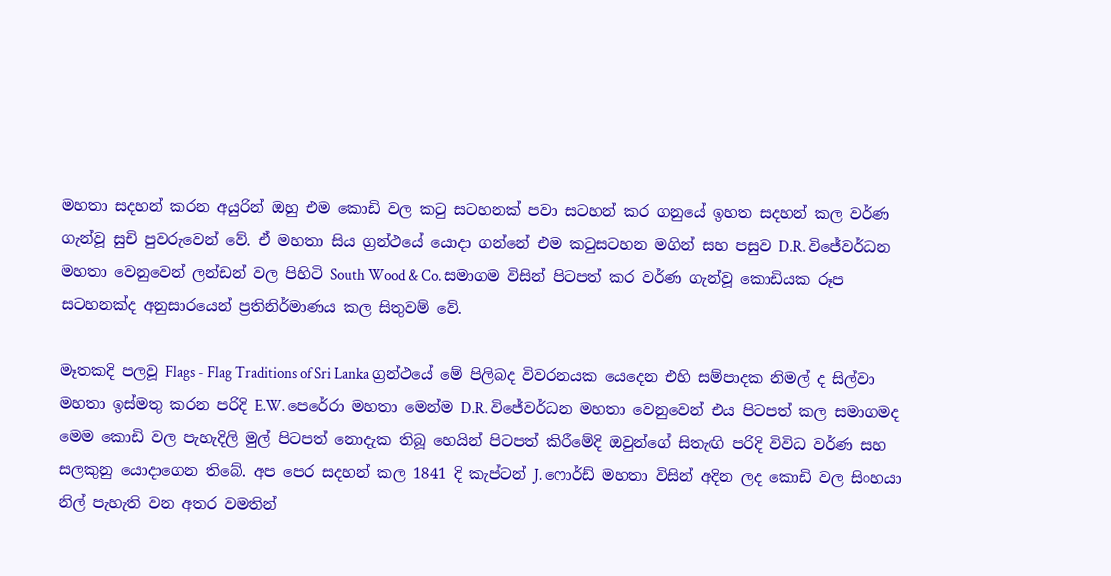මහතා සදහන් කරන අයුරින් ඔහු එම කොඩි වල කටු සටහනක් පවා සටහන් කර ගනුයේ ඉහත සදහන් කල වර්ණ ගැන්වූ සුචි පුවරුවෙන් වේ. ඒ මහතා සිය ග්‍රන්ථයේ යොදා ගන්නේ එම කටුසටහන මගින් සහ පසුව D.R. විජේවර්ධන මහතා වෙනුවෙන් ලන්ඩන් වල පිහිටි South Wood & Co. සමාගම විසින් පිටපත් කර වර්ණ ගැන්වූ කොඩියක රූප සටහනක්ද අනුසාරයෙන් ප්‍රතිනිර්මාණය කල සිතුවම් වේ.

මෑතකදි පලවූ Flags - Flag Traditions of Sri Lanka ග්‍රන්ථයේ මේ පිලිබද විවරනයක යෙදෙන එහි සම්පාදක නිමල් ද සිල්වා මහතා ඉස්මතු කරන පරිදි E.W. පෙරේරා මහතා මෙන්ම D.R. විජේවර්ධන මහතා වෙනුවෙන් එය පිටපත් කල සමාගමද මෙම කොඩි වල පැහැදිලි මුල් පිටපත් නොදැක තිබූ හෙයින් පිටපත් කිරීමේදි ඔවුන්ගේ සිතැඟි පරිදි විවිධ වර්ණ සහ සලකුනු යොදාගෙන තිබේ. අප පෙර සදහන් කල 1841 දි කැප්ටන් J. ෆොර්ඩ් මහතා විසින් අදින ලද කොඩි වල සිංහයා නිල් පැහැති වන අතර වමතින්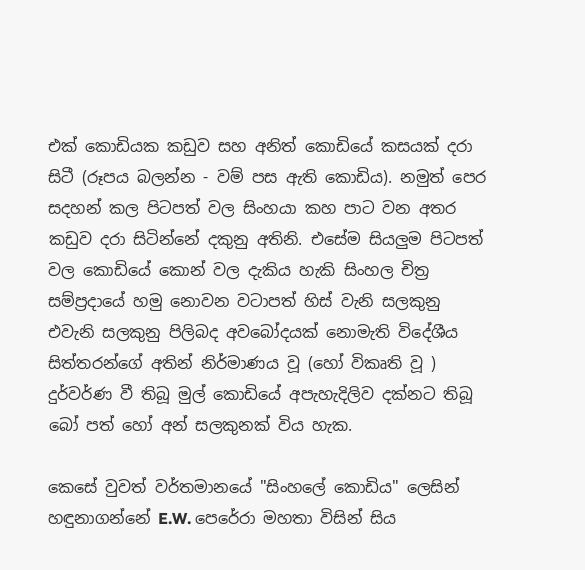එක් කොඩියක කඩුව සහ අනිත් කොඩියේ කසයක් දරා සිටී (රූපය බලන්න - වම් පස ඇති කොඩිය). නමුත් පෙර සදහන් කල පිටපත් වල සිංහයා කහ පාට වන අතර කඩුව දරා සිටින්නේ දකුනු අතිනි. එසේම සියලුම පිටපත් වල කොඩියේ කොන් වල දැකිය හැකි සිංහල චිත්‍ර සම්ප්‍රදායේ හමු නොවන වටාපත් හිස් වැනි සලකුනු එවැනි සලකුනු පිලිබද අවබෝදයක් නොමැති විදේශීය සිත්තරන්ගේ අතින් නිර්මාණය වූ (හෝ විකෘති වූ ) දුර්වර්ණ වී තිබූ මුල් කොඩියේ අපැහැදිලිව දක්නට තිබූ බෝ පත් හෝ අන් සලකුනක් විය හැක.

කෙසේ වුවත් වර්තමානයේ "සිංහලේ කොඩිය" ලෙසින් හඳුනාගන්නේ E.W. පෙරේරා මහතා විසින් සිය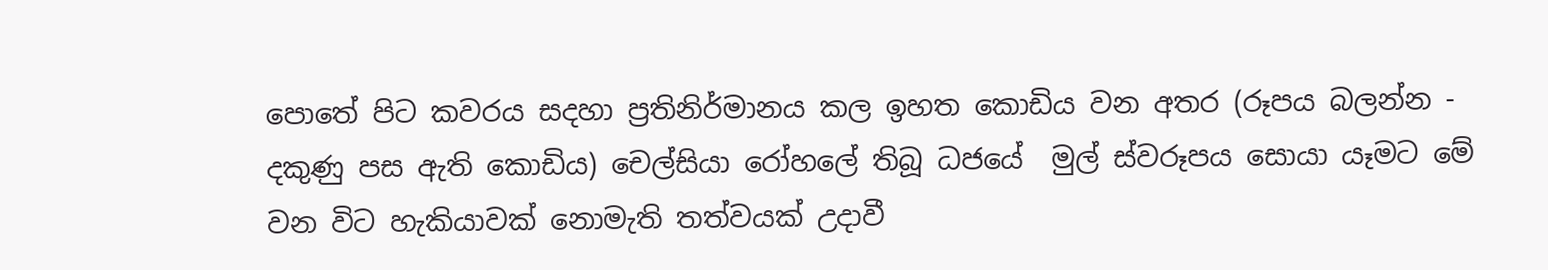පොතේ පිට කවරය සදහා ප්‍රතිනිර්මානය කල ඉහත කොඩිය වන අතර (රූපය බලන්න - දකුණු පස ඇති කොඩිය) චෙල්සියා රෝහලේ තිබූ ධජයේ  මුල් ස්වරූපය සොයා යෑමට මේ වන විට හැකියාවක් නොමැති තත්වයක් උදාවී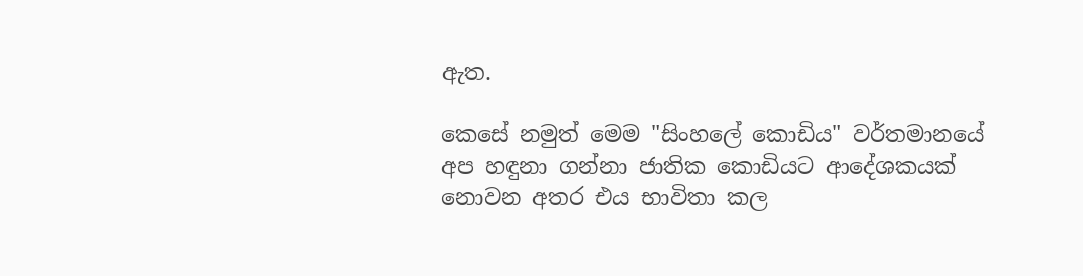ඇත.

කෙසේ නමුත් මෙම "සිංහලේ කොඩිය" වර්තමානයේ අප හඳුනා ගන්නා ජාතික කොඩියට ආදේශකයක් නොවන අතර එය භාවිතා කල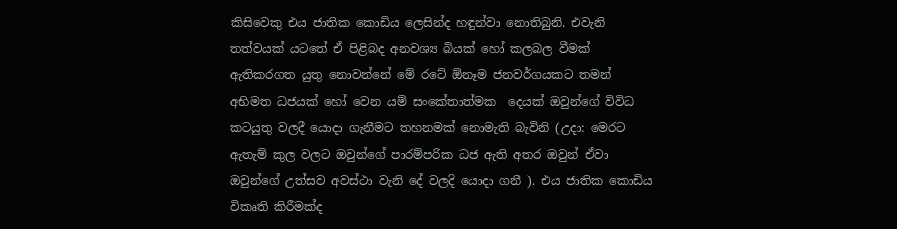කිසිවෙකු එය ජාතික කොඩිය ලෙසින්ද හඳුන්වා නොතිබුනි. එවැනි තත්වයක් යටතේ ඒ පිළිබද අනවශ්‍ය බියක් හෝ කලබල වීමක් ඇතිකරගත යුතු නොවන්නේ මේ රටේ ඕනෑම ජනවර්ගයකට තමන් අභිමත ධජයක් හෝ වෙන යම් සංකේතාත්මක  දෙයක් ඔවුන්ගේ විවිධ කටයුතු වලදී යොදා ගැනීමට තහනමක් නොමැති බැවිනි (උදා: මෙරට ඇතැම් කුල වලට ඔවුන්ගේ පාරම්පරික ධජ ඇති අතර ඔවුන් ඒවා ඔවුන්ගේ උත්සව අවස්ථා වැනි දේ වලදි යොදා ගනී ). එය ජාතික කොඩිය විකෘති කිරීමක්ද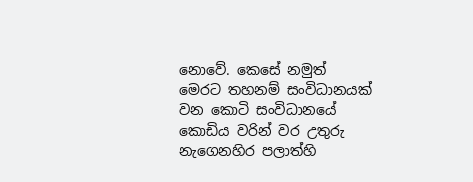නොවේ. කෙසේ නමුත් මෙරට තහනම් සංවිධානයක් වන කොටි සංවිධානයේ කොඩිය වරින් වර උතුරු නැගෙනහිර පලාත්හි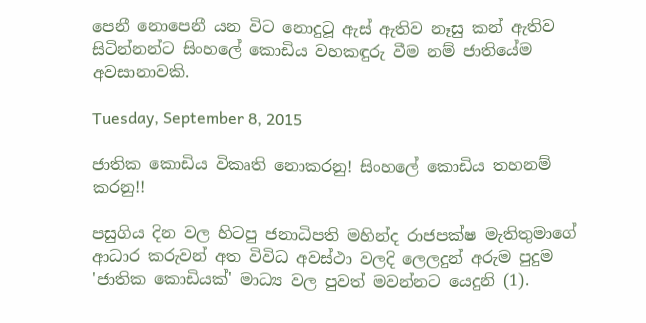පෙනී නොපෙනී යන විට නොදුටූ ඇස් ඇතිව නෑසු කන් ඇතිව සිටින්නන්ට සිංහලේ කොඩිය වහකඳුරු වීම නම් ජාතියේම අවසානාවකි.

Tuesday, September 8, 2015

ජාතික කොඩිය විකෘති නොකරනු! සිංහලේ කොඩිය තහනම් කරනු!!

පසුගිය දින වල හිටපු ජනාධිපති මහින්ද රාජපක්ෂ මැතිතුමාගේ ආධාර කරුවන් අත විවිධ අවස්ථා වලදි ලෙලදුන් අරුම පුදුම 'ජාතික කොඩියක්' මාධ්‍ය වල පුවත් මවන්නට යෙදුනි (1).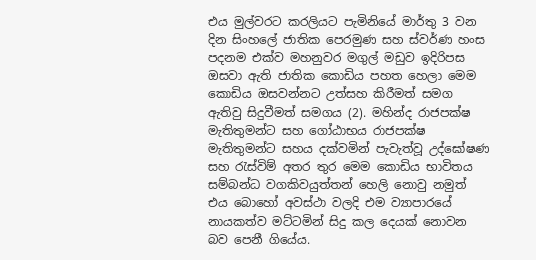එය මුල්වරට කරලියට පැමිනියේ මාර්තු 3 වන දින සිංහලේ ජාතික පෙරමුණ සහ ස්වර්ණ හංස පදනම එක්ව මහනුවර මගුල් මඩුව ඉදිරිපස ඔසවා ඇති ජාතික කොඩිය පහත හෙලා මෙම කොඩිය ඔසවන්නට උත්සහ කිරීමත් සමග ඇතිවු සිදුවීමත් සමගය (2). මහින්ද රාජපක්ෂ මැතිතුමන්ට සහ ගෝඨාභය රාජපක්ෂ මැතිතුමන්ට සහය දක්වමින් පැවැත්වූ උද්ඝෝෂණ සහ රැස්විම් අතර තුර මෙම කොඩිය භාවිතය සම්බන්ධ වගකිවයුත්තන් හෙලි නොවු නමුත් එය බොහෝ අවස්ථා වලදි එම ව්‍යාපාරයේ නායකත්ව මට්ටමින් සිදු කල දෙයක් නොවන බව පෙනී ගියේය.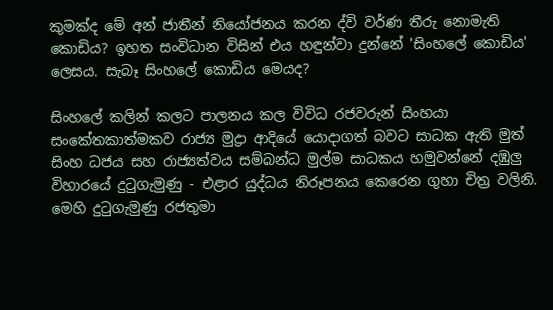කුමක්ද මේ අන් ජාතීන් නියෝජනය කරන ද්වි වර්ණ තීරු නොමැති කොඩිය? ඉහත සංවිධාන විසින් එය හඳුන්වා දුන්නේ 'සිංහලේ කොඩිය' ලෙසය. සැබෑ සිංහලේ කොඩිය මෙයද?

සිංහලේ කලින් කලට පාලනය කල විවිධ රජවරුන් සිංහයා සංකේතකාත්මකව රාජ්‍ය මුද්‍රා ආදියේ යොදාගත් බවට සාධක ඇති මුත් සිංහ ධජය සහ රාජ්‍යත්වය සම්බන්ධ මුල්ම සාධකය හමුවන්නේ දඹුලු  විහාරයේ දුටුගැමුණු - එළාර යුද්ධය නිරූපනය කෙරෙන ගුහා චිත්‍ර වලිනි. මෙහි දුටුගැමුණු රජතුමා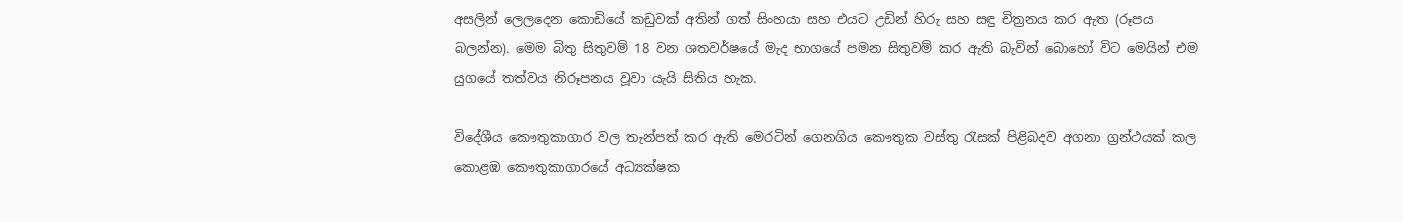අසලින් ලෙලදෙන කොඩියේ කඩුවක් අතින් ගත් සිංහයා සහ එයට උඩින් හිරු සහ සඳු චිත්‍රනය කර ඇත (රූපය බලන්න). මෙම බිතු සිතුවම් 18 වන ශතවර්ෂයේ මැද භාගයේ පමන සිතුවම් කර ඇති බැවින් බොහෝ විට මෙයින් එම යුගයේ තත්වය නිරූපනය වූවා යැයි සිතිය හැක.

විදේශීය කෞතුකාගාර වල තැන්පත් කර ඇති මෙරටින් ගෙනගිය කෞතුක වස්තු රැසක් පිළිබදව අගනා ග්‍රන්ථයක් කල කොළඹ කෞතුකාගාරයේ අධ්‍යක්ෂක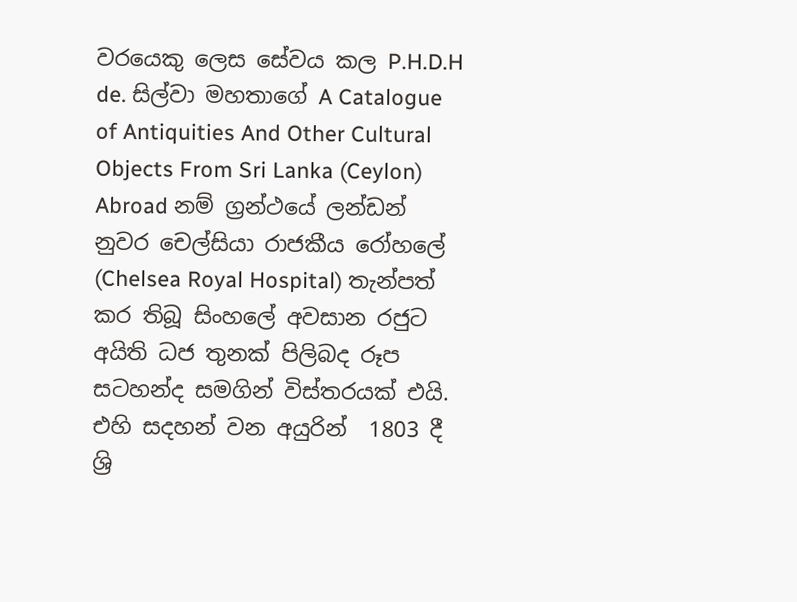වරයෙකු ලෙස සේවය කල P.H.D.H de. සිල්වා මහතාගේ A Catalogue of Antiquities And Other Cultural Objects From Sri Lanka (Ceylon) Abroad නම් ග්‍රන්ථයේ ලන්ඩන් නුවර චෙල්සියා රාජකීය රෝහලේ (Chelsea Royal Hospital) තැන්පත් කර තිබූ සිංහලේ අවසාන රජුට අයිති ධජ තුනක් පිලිබද රූප සටහන්ද සමගින් විස්තරයක් එයි. එහි සදහන් වන අයුරින්  1803 දී ශ්‍රි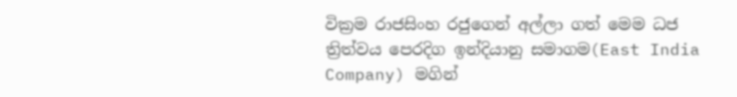වික්‍රම රාජසිංහ රජුගෙන් අල්ලා ගත් මෙම ධජ ත්‍රිත්වය පෙරදිග ඉන්දියානු සමාගම(East India Company) මගින්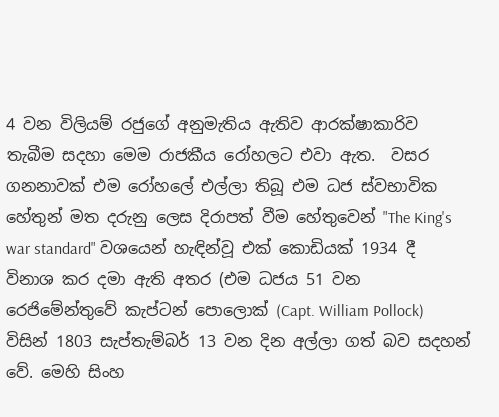4 වන විලියම් රජුගේ අනුමැතිය ඇතිව ආරක්ෂාකාරිව තැබීම සදහා මෙම රාජකීය රෝහලට එවා ඇත.  වසර ගනනාවක් එම රෝහලේ එල්ලා තිබූ එම ධජ ස්වභාවික හේතුන් මත දරුනු ලෙස දිරාපත් වීම හේතුවෙන් "The King's war standard" වශයෙන් හැඳින්වූ එක් කොඩියක් 1934 දී විනාශ කර දමා ඇති අතර (එම ධජය 51 වන රෙජිමේන්තුවේ කැප්ටන් පොලොක් (Capt. William Pollock) විසින් 1803 සැප්තැම්බර් 13 වන දින අල්ලා ගත් බව සදහන් වේ. මෙහි සිංහ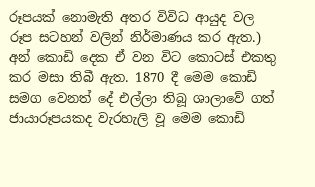රූපයක් නොමැති අතර විවිධ ආයුද වල රූප සටහන් වලින් නිර්මාණය කර ඇත.) අන් කොඩි දෙක ඒ වන විට කොටස් එකතු කර මසා තිබී ඇත. 1870 දී මෙම කොඩි සමග වෙනත් දේ එල්ලා තිබූ ශාලාවේ ගත් ජායාරූපයකද වැරහැලි වූ මෙම කොඩි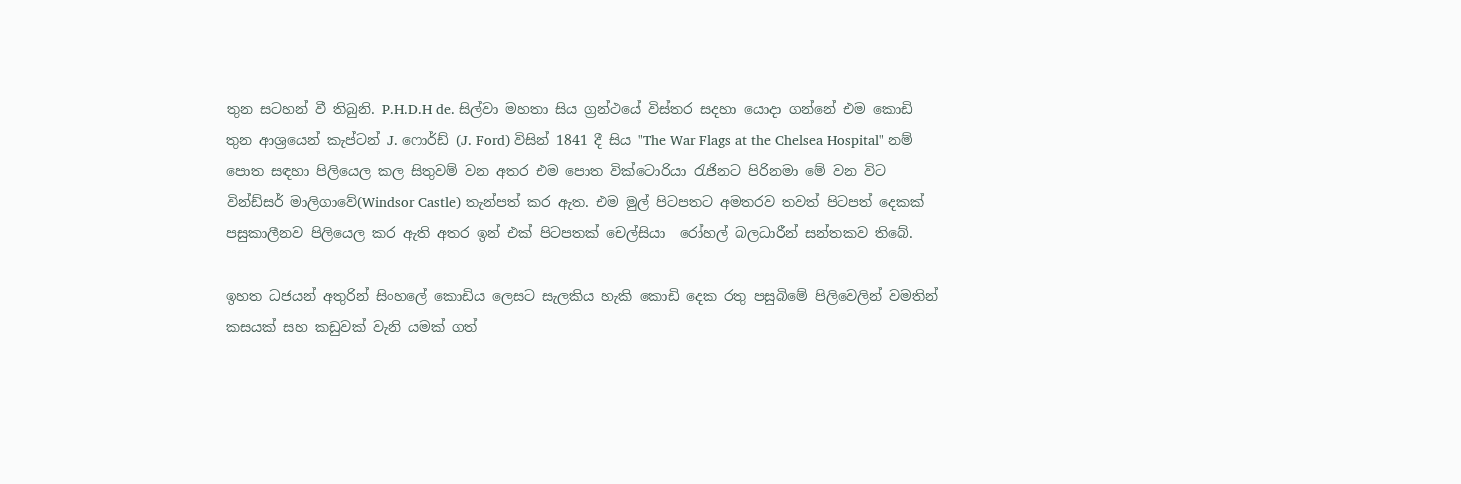තුන සටහන් වී තිබුනි. P.H.D.H de. සිල්වා මහතා සිය ග්‍රන්ථයේ විස්තර සදහා යොදා ගන්නේ එම කොඩි තුන ආශ්‍රයෙන් කැප්ටන් J. ෆොර්ඩ් (J. Ford) විසින් 1841 දී සිය "The War Flags at the Chelsea Hospital" නම් පොත සඳහා පිලියෙල කල සිතුවම් වන අතර එම පොත වික්ටොරියා රැජිනට පිරිනමා මේ වන විට වින්ඩ්සර් මාලිගාවේ(Windsor Castle) තැන්පත් කර ඇත. එම මුල් පිටපතට අමතරව තවත් පිටපත් දෙකක් පසුකාලීනව පිලියෙල කර ඇති අතර ඉන් එක් පිටපතක් චෙල්සියා  රෝහල් බලධාරීන් සන්තකව තිබේ.

ඉහත ධජයන් අතුරින් සිංහලේ කොඩිය ලෙසට සැලකිය හැකි කොඩි දෙක රතු පසුබිමේ පිලිවෙලින් වමතින් කසයක් සහ කඩුවක් වැනි යමක් ගත්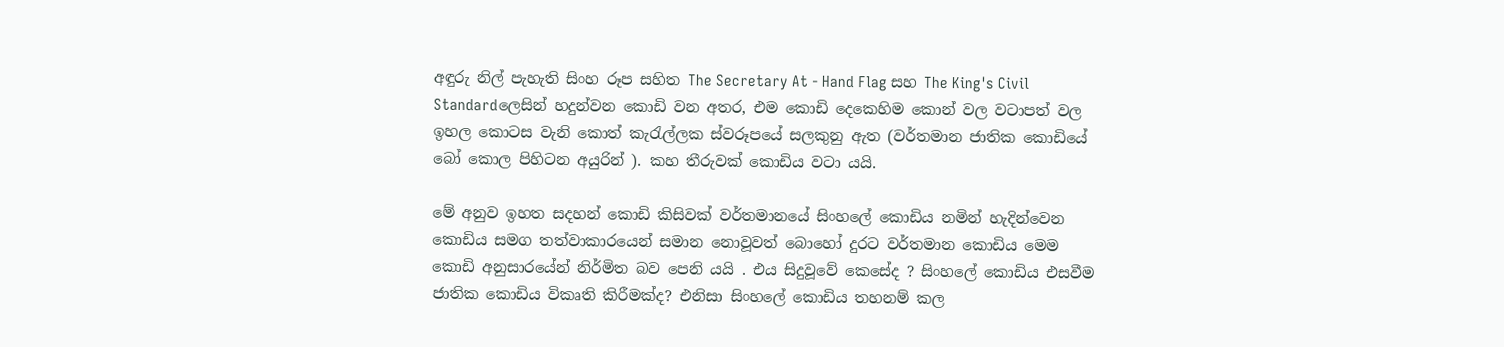අඳුරු නිල් පැහැති සිංහ රූප සහිත The Secretary At - Hand Flag සහ The King's Civil Standardලෙසින් හදුන්වන කොඩි වන අතර, එම කොඩි දෙකෙහිම කොන් වල වටාපත් වල ඉහල කොටස වැනි කොත් කැරැල්ලක ස්වරූපයේ සලකුනු ඇත (වර්තමාන ජාතික කොඩියේ බෝ කොල පිහිටන අයුරින් ). කහ තීරුවක් කොඩිය වටා යයි.

මේ අනුව ඉහත සදහන් කොඩි කිසිවක් වර්තමානයේ සිංහලේ කොඩිය නමින් හැදින්වෙන කොඩිය සමග තත්වාකාරයෙන් සමාන නොවූවත් බොහෝ දුරට වර්තමාන කොඩිය මෙම කොඩි අනුසාරයේන් නිර්මිත බව පෙනි යයි . එය සිදුවූවේ කෙසේද ? සිංහලේ කොඩිය එසවීම ජාතික කොඩිය විකෘති කිරීමක්ද? එනිසා සිංහලේ කොඩිය තහනම් කල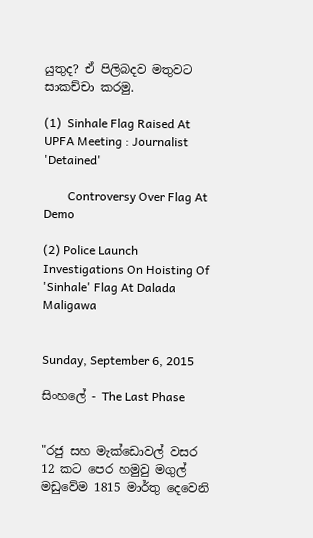යුතුද? ඒ පිලිබදව මතුවට සාකච්චා කරමු.

(1)  Sinhale Flag Raised At UPFA Meeting : Journalist 'Detained'

        Controversy Over Flag At Demo

(2) Police Launch Investigations On Hoisting Of 'Sinhale' Flag At Dalada Maligawa


Sunday, September 6, 2015

සිංහලේ - The Last Phase


"රජු සහ මැක්ඩොවල් වසර 12 කට පෙර හමුවු මගුල් මඩුවේම 1815 මාර්තු දෙවෙනි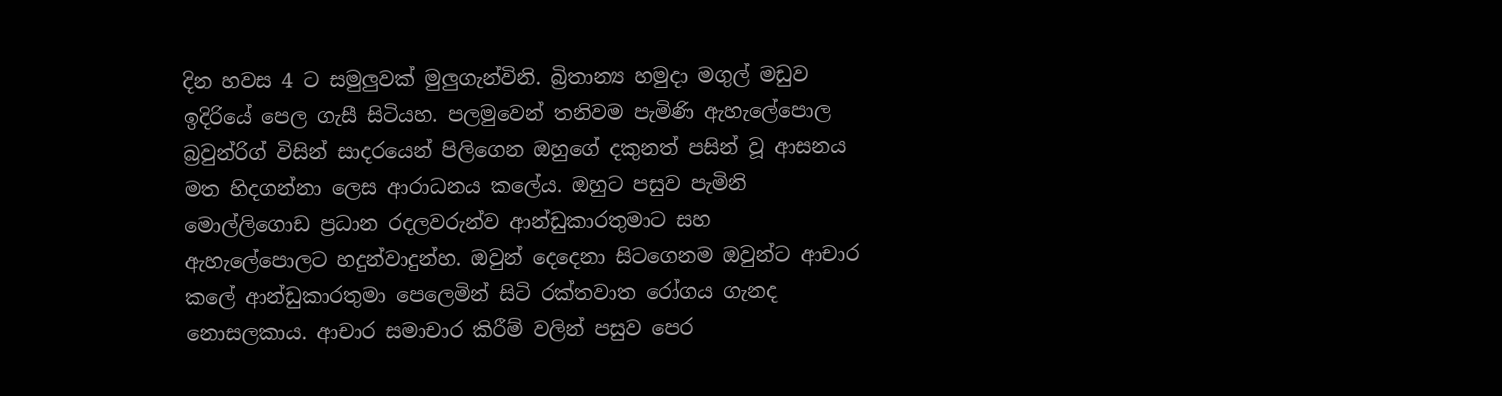දින හවස 4 ට සමුලුවක් මුලුගැන්විනි. බ්‍රිතාන්‍ය හමුදා මගුල් මඩුව ඉදිරියේ පෙල ගැසී සිටියහ. පලමුවෙන් තනිවම පැමිණි ඇහැලේපොල බ්‍රවුන්රිග් විසින් සාදරයෙන් පිලිගෙන ඔහුගේ දකුනත් පසින් වූ ආසනය මත හිදගන්නා ලෙස ආරාධනය කලේය. ඔහුට පසුව පැමිනි මොල්ලිගොඩ ප්‍රධාන රදලවරුන්ව ආන්ඩුකාරතුමාට සහ ඇහැලේපොලට හදුන්වාදුන්හ. ඔවුන් දෙදෙනා සිටගෙනම ඔවුන්ට ආචාර කලේ ආන්ඩුකාරතුමා පෙලෙමින් සිටි රක්තවාත රෝගය ගැනද නොසලකාය. ආචාර සමාචාර කිරීම් වලින් පසුව පෙර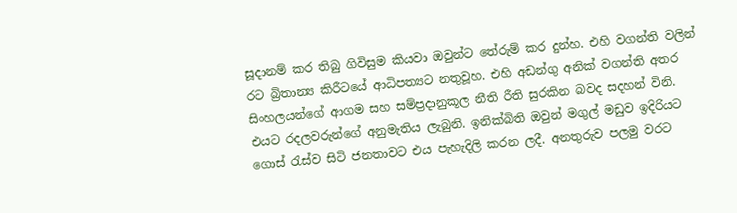සූදානම් කර තිබු ගිවිසුම කියවා ඔවුන්ට තේරුම් කර දුන්හ. එහි වගන්ති වලින් රට බ්‍රිතාන්‍ය කිරීටයේ ආධිපත්‍යට නතුවූහ. එහි අඩන්ගු අනික් වගන්ති අතර සිංහලයන්ගේ ආගම සහ සම්ප්‍රදානුකූල නීති රීති සුරකින බවද සදහන් විනි. එයට රදලවරුන්ගේ අනුමැතිය ලැබුනි. ඉනික්බිති ඔවුන් මගුල් මඩුව ඉදිරියට ගොස් රැස්ව සිටි ජනතාවට එය පැහැදිලි කරන ලදී. අනතුරුව පලමු වරට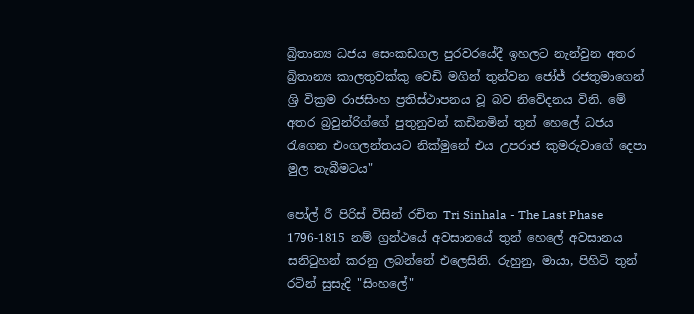බ්‍රිතාන්‍ය ධජය සෙංකඩගල පුරවරයේදී ඉහලට නැන්වුන අතර බ්‍රිතාන්‍ය කාලතුවක්කු වෙඩි මගින් තුන්වන ජෝජ් රජතුමාගෙන් ශ්‍රි වික්‍රම රාජසිංහ ප්‍රතිස්ථාපනය වූ බව නිවේදනය විනි. මේ අතර බ්‍රවුන්රිග්ගේ පුතුනුවන් කඩිනමින් තුන් හෙලේ ධජය රැගෙන එංගලන්තයට නික්මුනේ එය උපරාජ කුමරුවාගේ දෙපා මුල තැබීමටය"

පෝල් රී පිරිස් විසින් රචිත Tri Sinhala - The Last Phase 1796-1815 නම් ග්‍රන්ථයේ අවසානයේ තුන් හෙලේ අවසානය සනිටුහන් කරනු ලබන්නේ එලෙසිනි. රුහුනු, මායා, පිහිටි තුන් රටින් සුසැදි "සිංහලේ"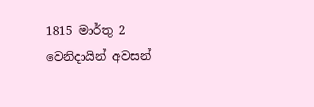1815 මාර්තු 2 වෙනිදායින් අවසන්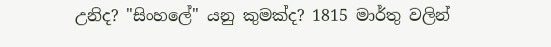උනිද? "සිංහලේ" යනු කුමක්ද? 1815 මාර්තු වලින්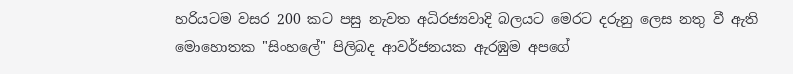හරියටම වසර 200 කට පසු නැවත අධිරජ්‍යවාදි බලයට මෙරට දරුනු ලෙස නතු වී ඇති මොහොතක "සිංහලේ" පිලිබද ආවර්ජනයක ඇරඹුම අපගේ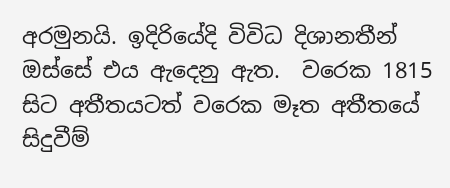අරමුනයි. ඉදිරියේදි විවිධ දිශානතීන් ඔස්සේ එය ඇදෙනු ඇත.  වරෙක 1815 සිට අතීතයටත් වරෙක මෑත අතීතයේ සිදුවීම්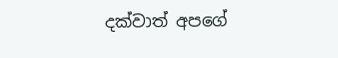දක්වාත් අපගේ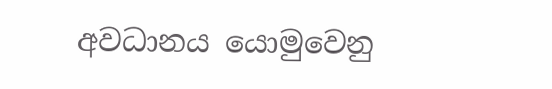අවධානය යොමුවෙනු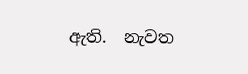ඇති.  නැවත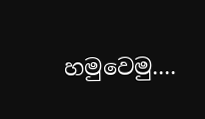හමුවෙමු....